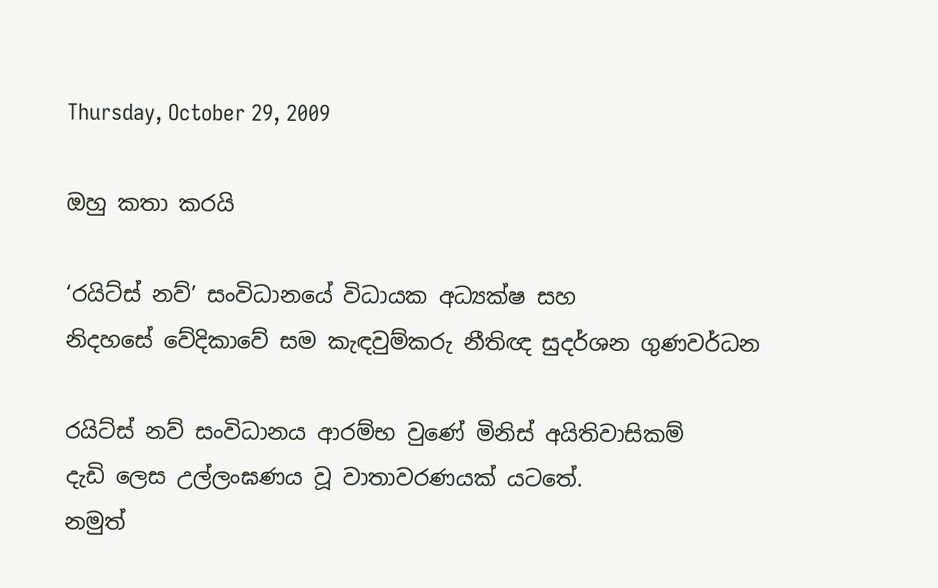Thursday, October 29, 2009

ඔහු කතා කරයි

‘රයිට්ස් නව්’ සංවිධානයේ විධායක අධ්‍යක්ෂ සහ
නිදහසේ වේදිකාවේ සම කැඳවුම්කරු නීතිඥ සුදර්ශන ගුණවර්ධන

රයිට්ස් නව් සංවිධානය ආරම්භ වුණේ මිනිස් අයිතිවාසිකම්
දැඩි ලෙස උල්ලංඝණය වූ වාතාවරණයක් යටතේ.
නමුත්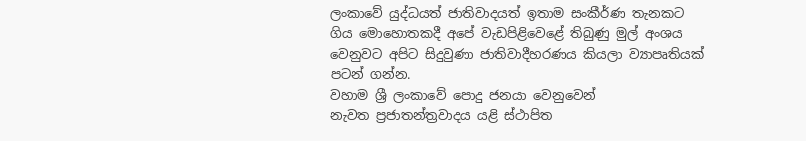ලංකාවේ යුද්ධයත් ජාතිවාදයත් ඉතාම සංකීර්ණ තැනකට
ගිය මොහොතකදී අපේ වැඩපිළිවෙළේ තිබුණු මුල් අංශය
වෙනුවට අපිට සිදුවුණා ජාතිවාදීහරණය කියලා ව්‍යාපෘතියක් පටන් ගන්න.
වහාම ශ්‍රී ලංකාවේ පොදු ජනයා වෙනුවෙන්
නැවත ප්‍රජාතන්ත්‍රවාදය යළි ස්ථාපිත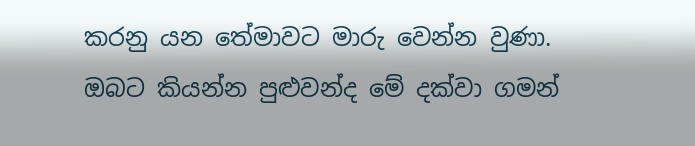කරනු යන තේමාවට මාරු වෙන්න වුණා.
ඔබට කියන්න පුළුවන්ද මේ දක්වා ගමන්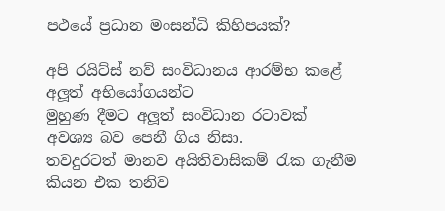පථයේ ප්‍රධාන මංසන්ධි කිහිපයක්?

අපි රයිට්ස් නව් සංවිධානය ආරම්භ කළේ අලූත් අභියෝගයන්ට
මුහුණ දීමට අලූත් සංවිධාන රටාවක් අවශ්‍ය බව පෙනී ගිය නිසා.
තවදුරටත් මානව අයිතිවාසිකම් රැක ගැනීම කියන එක තනිව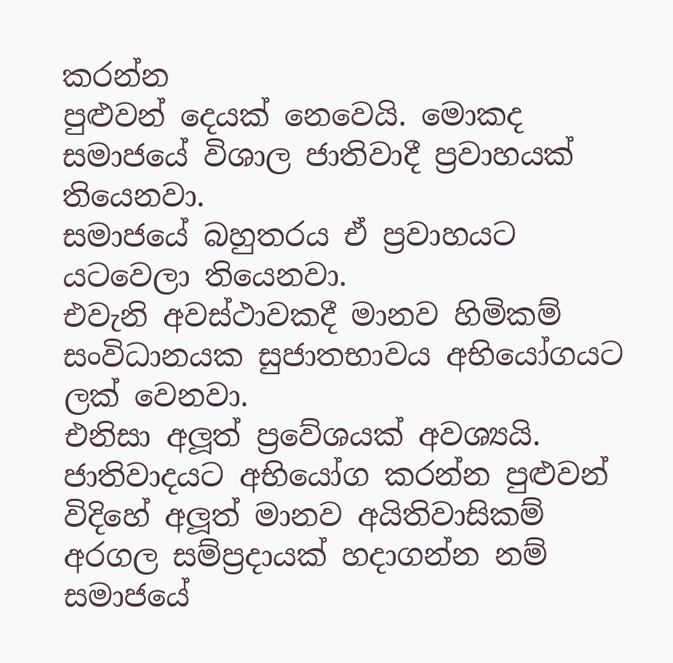කරන්න
පුළුවන් දෙයක් නෙවෙයි. මොකද සමාජයේ විශාල ජාතිවාදී ප්‍රවාහයක් තියෙනවා.
සමාජයේ බහුතරය ඒ ප්‍රවාහයට යටවෙලා තියෙනවා.
එවැනි අවස්ථාවකදී මානව හිමිකම් සංවිධානයක සුජාතභාවය අභියෝගයට ලක් වෙනවා.
එනිසා අලූත් ප්‍රවේශයක් අවශ්‍යයි. ජාතිවාදයට අභියෝග කරන්න පුළුවන්
විදිහේ අලූත් මානව අයිතිවාසිකම් අරගල සම්ප්‍රදායක් හදාගන්න නම්
සමාජයේ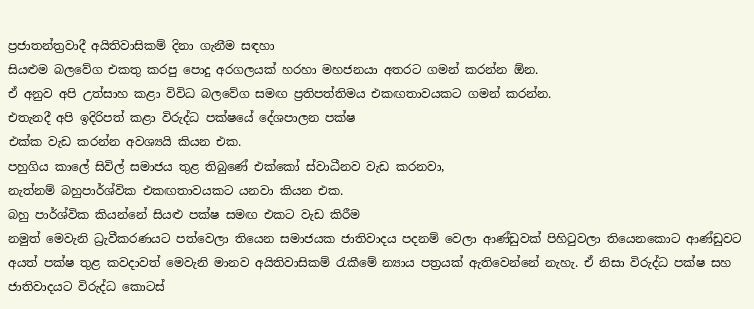ප්‍රජාතන්ත්‍රවාදී අයිතිවාසිකම් දිනා ගැනීම සඳහා
සියළුම බලවේග එකතු කරපු පොදු අරගලයක් හරහා මහජනයා අතරට ගමන් කරන්න ඕන.
ඒ අනුව අපි උත්සාහ කළා විවිධ බලවේග සමඟ ප්‍රතිපත්තිමය එකඟතාවයකට ගමන් කරන්න.
එතැනදී අපි ඉදිරිපත් කළා විරුද්ධ පක්ෂයේ දේශපාලන පක්ෂ
එක්ක වැඩ කරන්න අවශ්‍යයි කියන එක.
පහුගිය කාලේ සිවිල් සමාජය තුළ තිබුණේ එක්කෝ ස්වාධීනව වැඩ කරනවා,
නැත්නම් බහුපාර්ශ්වික එකඟතාවයකට යනවා කියන එක.
බහු පාර්ශ්වික කියන්නේ සියළු පක්ෂ සමඟ එකට වැඩ කිරීම
නමුත් මෙවැනි ධ්‍රැවීකරණයට පත්වෙලා තියෙන සමාජයක ජාතිවාදය පදනම් වෙලා ආණ්ඩුවක් පිහිටුවලා තියෙනකොට ආණ්ඩුවට අයත් පක්ෂ තුළ කවදාවත් මෙවැනි මානව අයිතිවාසිකම් රැකීමේ න්‍යාය පත්‍රයක් ඇතිවෙන්නේ නැහැ. ඒ නිසා විරුද්ධ පක්ෂ සහ ජාතිවාදයට විරුද්ධ කොටස්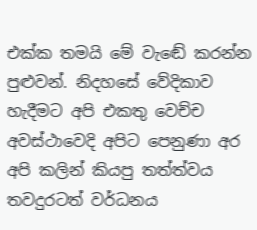එක්ක තමයි මේ වැඬේ කරන්න පුළුවන්. නිදහසේ වේදිකාව හැදීමට අපි එකතු වෙච්ච අවස්ථාවෙදි අපිට පෙනුණා අර අපි කලින් කියපු තත්ත්වය තවදුරටත් වර්ධනය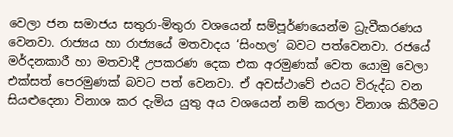වෙලා ජන සමාජය සතුරා-මිතුරා වශයෙන් සම්පූර්ණයෙන්ම ධ්‍රැවීකරණය වෙනවා. රාජ්‍යය හා රාජ්‍යයේ මතවාදය ‘සිංහල’ බවට පත්වෙනවා. රජයේ මර්දනකාරී හා මතවාදී උපකරණ දෙක එක අරමුණක් වෙත යොමු වෙලා එක්සත් පෙරමුණක් බවට පත් වෙනවා. ඒ අවස්ථාවේ එයට විරුද්ධ වන සියළුදෙනා විනාශ කර දැමිය යුතු අය වශයෙන් නම් කරලා විනාශ කිරීමට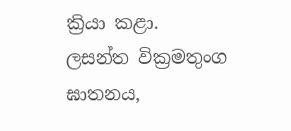ක්‍රියා කළා.
ලසන්ත වික්‍රමතුංග ඝාතනය,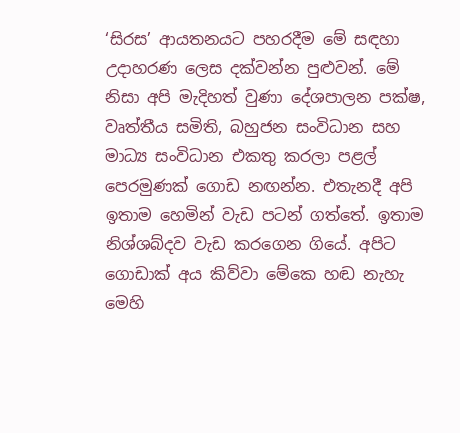‘සිරස’ ආයතනයට පහරදීම මේ සඳහා උදාහරණ ලෙස දක්වන්න පුළුවන්. මේ නිසා අපි මැදිහත් වුණා දේශපාලන පක්ෂ, වෘත්තීය සමිති, බහුජන සංවිධාන සහ මාධ්‍ය සංවිධාන එකතු කරලා පළල් පෙරමුණක් ගොඩ නඟන්න. එතැනදී අපි ඉතාම හෙමින් වැඩ පටන් ගත්තේ. ඉතාම නිශ්ශබ්දව වැඩ කරගෙන ගියේ. අපිට ගොඩාක් අය කිව්වා මේකෙ හඬ නැහැ මෙහි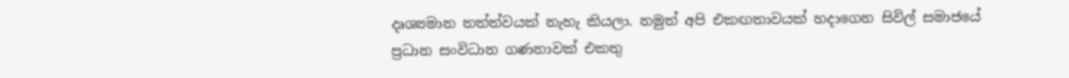දෘශ්‍යමාන තත්ත්වයක් නැහැ කියලා. නමුත් අපි එකඟතාවයක් හදාගෙන සිවිල් සමාජයේ ප්‍රධාන සංවිධාන ගණනාවක් එකතු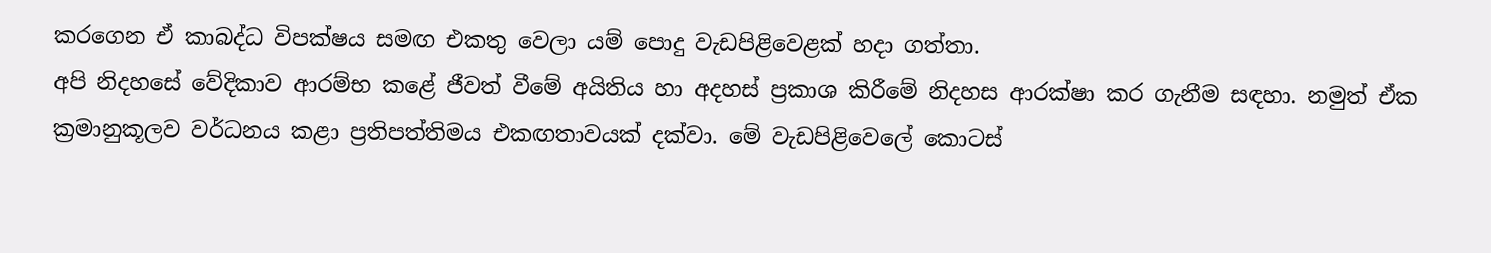කරගෙන ඒ කාබද්ධ විපක්ෂය සමඟ එකතු වෙලා යම් පොදු වැඩපිළිවෙළක් හදා ගත්තා.
අපි නිදහසේ වේදිකාව ආරම්භ කළේ ජීවත් වීමේ අයිතිය හා අදහස් ප්‍රකාශ කිරීමේ නිදහස ආරක්ෂා කර ගැනීම සඳහා. නමුත් ඒක ක්‍රමානුකූලව වර්ධනය කළා ප්‍රතිපත්තිමය එකඟතාවයක් දක්වා. මේ වැඩපිළිවෙලේ කොටස්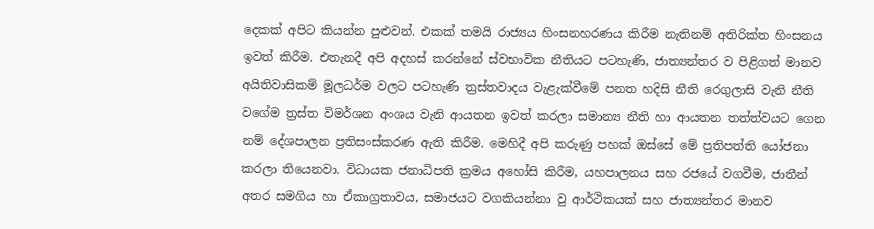දෙකක් අපිට කියන්න පුළුවන්. එකක් තමයි රාජ්‍යය හිංසනහරණය කිරීම නැතිනම් අතිරික්ත හිංසනය ඉවත් කිරීම. එතැනදී අපි අදහස් කරන්නේ ස්වභාවික නීතියට පටහැණි, ජාත්‍යන්තර ව පිළිගත් මානව අයිතිවාසිකම් මූලධර්ම වලට පටහැණි ත්‍රස්තවාදය වැළැක්වීමේ පනත හදිසි නීති රෙගුලාසි වැනි නීති වගේම ත්‍රස්ත විමර්ශන අංශය වැනි ආයතන ඉවත් කරලා සමාන්‍ය නීති හා ආයතන තත්ත්වයට ගෙන නම් දේශපාලන ප්‍රතිසංස්කරණ ඇති කිරීම. මෙහිදී අපි කරුණු පහක් ඔස්සේ මේ ප්‍රතිපත්ති යෝජනා කරලා තියෙනවා. විධායක ජනාධිපති ක්‍රමය අහෝසි කිරීම, යහපාලනය සහ රජයේ වගවීම, ජාතීන් අතර සමගිය හා ඒකාග්‍රතාවය, සමාජයට වගකියන්නා වු ආර්ථිකයක් සහ ජාත්‍යන්තර මානව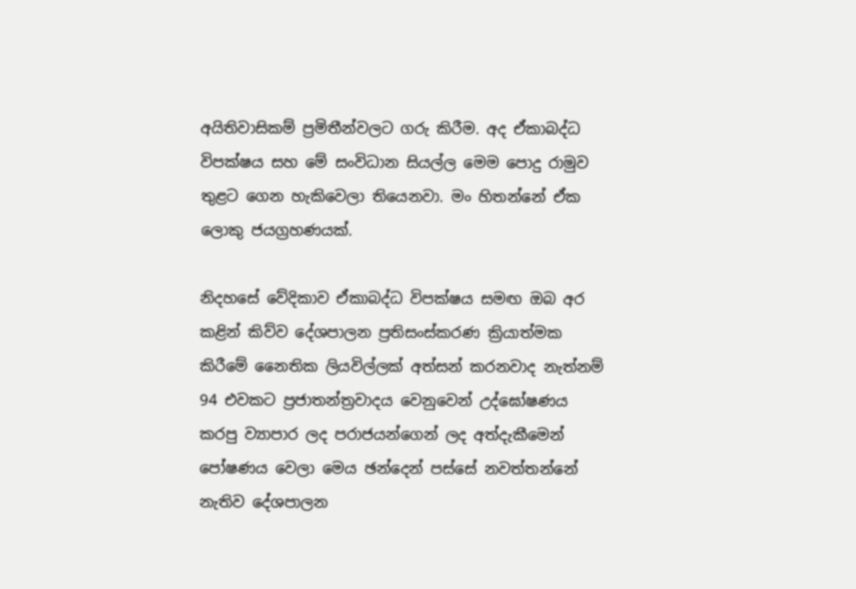අයිතිවාසිකම් ප්‍රමිතීන්වලට ගරු කිරීම. අද ඒකාබද්ධ විපක්ෂය සහ මේ සංවිධාන සියල්ල මෙම පොදු රාමුව තුළට ගෙන හැකිවෙලා තියෙනවා. මං හිතන්නේ ඒක ලොකු ජයග්‍රහණයක්.

නිදහසේ වේදිකාව ඒකාබද්ධ විපක්ෂය සමඟ ඔබ අර කළින් කිව්ව දේශපාලන ප්‍රතිසංස්කරණ ක්‍රියාත්මක කිරීමේ නෛතික ලියවිල්ලක් අත්සන් කරනවාද නැත්නම් 94 එවකට ප්‍රජාතන්ත්‍රවාදය වෙනුවෙන් උද්ඝෝෂණය කරපු ව්‍යාපාර ලද පරාජයන්ගෙන් ලද අත්දැකීමෙන් පෝෂණය වෙලා මෙය ඡන්දෙන් පස්සේ නවත්තන්නේ නැතිව දේශපාලන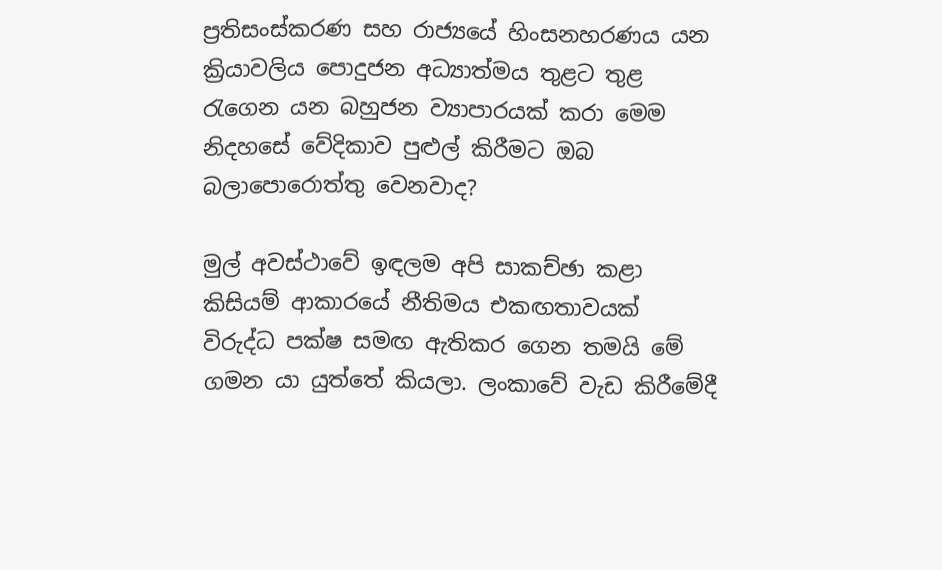ප්‍රතිසංස්කරණ සහ රාජ්‍යයේ හිංසනහරණය යන ක්‍රියාවලිය පොදුජන අධ්‍යාත්මය තුළට තුළ රැගෙන යන බහුජන ව්‍යාපාරයක් කරා මෙම නිදහසේ වේදිකාව පුළුල් කිරීමට ඔබ බලාපොරොත්තු වෙනවාද?

මුල් අවස්ථාවේ ඉඳලම අපි සාකච්ඡා කළා කිසියම් ආකාරයේ නීතිමය එකඟතාවයක් විරුද්ධ පක්ෂ සමඟ ඇතිකර ගෙන තමයි මේ ගමන යා යුත්තේ කියලා. ලංකාවේ වැඩ කිරීමේදී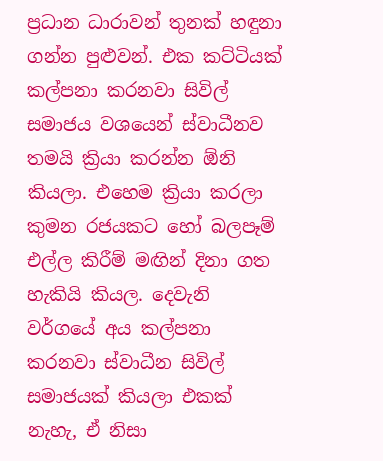ප්‍රධාන ධාරාවන් තුනක් හඳුනා ගන්න පුළුවන්. එක කට්ටියක් කල්පනා කරනවා සිවිල් සමාජය වශයෙන් ස්වාධීනව තමයි ක්‍රියා කරන්න ඕනි කියලා. එහෙම ක්‍රියා කරලා කුමන රජයකට හෝ බලපෑම් එල්ල කිරීම් මඟින් දිනා ගත හැකියි කියල. දෙවැනි වර්ගයේ අය කල්පනා කරනවා ස්වාධීන සිවිල් සමාජයක් කියලා එකක් නැහැ, ඒ නිසා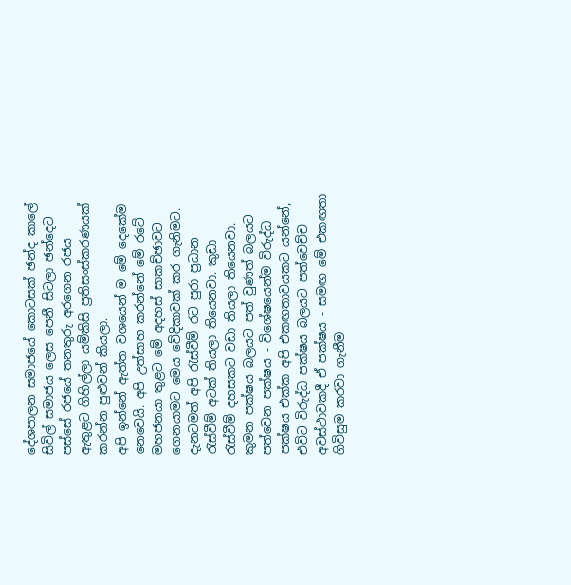දේශපාලන සමාජයේ කොටසක් ඡන්ද කාලේ සිවිල් සමාජය ලෙස පෙනී සිටලා ඡන්දෙට පස්සේ රජයේ තනතුරු අරගෙන රජය ඇතුළට ගිහිල්ලා යම්කිසි ප්‍රතිසංස්කරණයක් කරන්න පුළුවන් කියලා.
අපි ඉන්නේ ඇත්ත වශයෙන් ම මේ දෙකේම නෙවෙයි. අපි උත්සාහ කරන්නේ මේ රටේ මහජනයා තුළට මේ අදහස් සාකච්ඡාවට ගෙනයාමට මෙය වේදිකාවක් කර ගැනිමට. දැනටමත් අපි රැස්වීම් රට පුරා ප්‍රධාන රැස්වීම් අටක් තියලා තියෙනවා. කුඩා රැස්වීම් දහසකට වඩා තියලා තියෙනවා. කුමන පක්ෂය බලයට පත් වුණත් බලයට පත්වෙන පක්ෂය - විශේෂයෙන්ම විරුද්ධ පක්ෂය එක්ක අපි එකඟතාවයකට යන්නේ, එවිට විරුද්ධ පක්ෂය බලයට පත්වෙච්ච අවස්ථාවකදී ඒ පක්ෂය - සමඟ මේ එකඟතා ගිවිසුම කරවා ගැනීම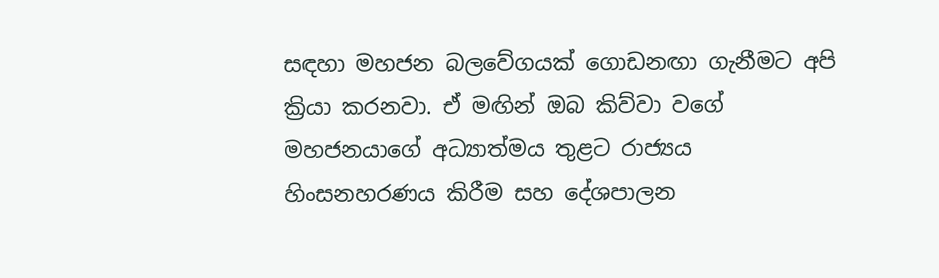සඳහා මහජන බලවේගයක් ගොඩනඟා ගැනීමට අපි ක්‍රියා කරනවා. ඒ මඟින් ඔබ කිව්වා වගේ මහජනයාගේ අධ්‍යාත්මය තුළට රාජ්‍යය හිංසනහරණය කිරීම සහ දේශපාලන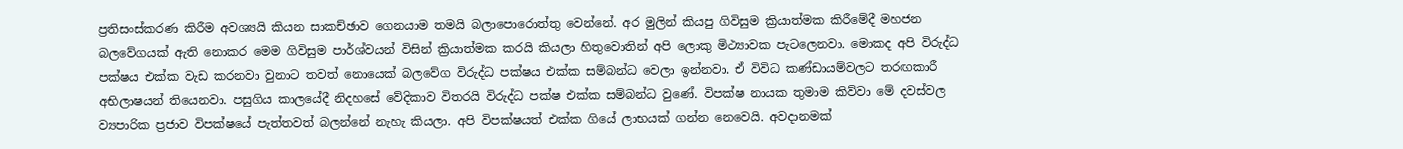ප්‍රතිසංස්කරණ කිරීම අවශ්‍යයි කියන සාකච්ඡාව ගෙනයාම තමයි බලාපොරොත්තු වෙන්නේ. අර මුලින් කියපු ගිවිසුම ක්‍රියාත්මක කිරීමේදී මහජන බලවේගයක් ඇති නොකර මෙම ගිවිසුම පාර්ශ්වයන් විසින් ක්‍රියාත්මක කරයි කියලා හිතුවොතින් අපි ලොකු මිථ්‍යාවක පැටලෙනවා. මොකද අපි විරුද්ධ පක්ෂය එක්ක වැඩ කරනවා වුනාට තවත් නොයෙක් බලවේග විරුද්ධ පක්ෂය එක්ක සම්බන්ධ වෙලා ඉන්නවා. ඒ විවිධ කණ්ඩායම්වලට තරඟකාරී අභිලාෂයන් තියෙනවා. පසුගිය කාලයේදී නිදහසේ වේදිකාව විතරයි විරුද්ධ පක්ෂ එක්ක සම්බන්ධ වුණේ. විපක්ෂ නායක තුමාම කිව්වා මේ දවස්වල ව්‍යපාරික ප්‍රජාව විපක්ෂයේ පැත්තවත් බලන්නේ නැහැ කියලා. අපි විපක්ෂයත් එක්ක ගියේ ලාභයක් ගන්න නෙවෙයි. අවදානමක්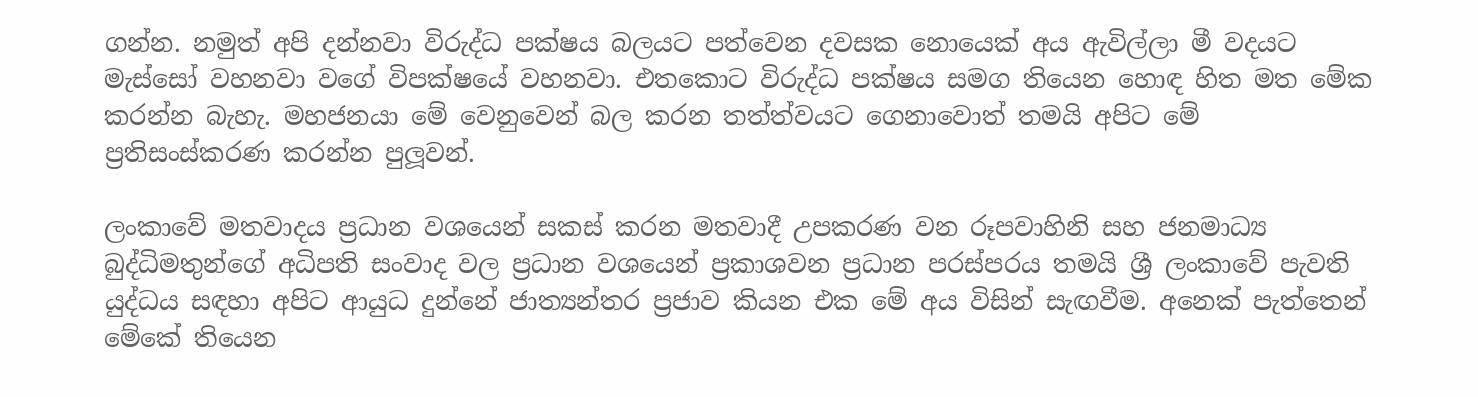ගන්න. නමුත් අපි දන්නවා විරුද්ධ පක්ෂය බලයට පත්වෙන දවසක නොයෙක් අය ඇවිල්ලා මී වදයට මැස්සෝ වහනවා වගේ විපක්ෂයේ වහනවා. එතකොට විරුද්ධ පක්ෂය සමග තියෙන හොඳ හිත මත මේක කරන්න බැහැ. මහජනයා මේ වෙනුවෙන් බල කරන තත්ත්වයට ගෙනාවොත් තමයි අපිට මේ ප්‍රතිසංස්කරණ කරන්න පුලූවන්.

ලංකාවේ මතවාදය ප්‍රධාන වශයෙන් සකස් කරන මතවාදී උපකරණ වන රූපවාහිනි සහ ජනමාධ්‍ය බුද්ධිමතුන්ගේ අධිපති සංවාද වල ප්‍රධාන වශයෙන් ප්‍රකාශවන ප්‍රධාන පරස්පරය තමයි ශ්‍රී ලංකාවේ පැවති යුද්ධය සඳහා අපිට ආයුධ දුන්නේ ජාත්‍යන්තර ප්‍රජාව කියන එක මේ අය විසින් සැඟවීම. අනෙක් පැත්තෙන් මේකේ තියෙන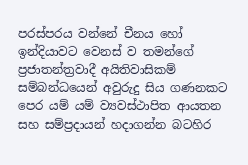පරස්පරය වන්නේ චීනය හෝ ඉන්දියාවට වෙනස් ව තමන්ගේ ප්‍රජාතන්ත්‍රවාදී අයිතිවාසිකම් සම්බන්ධයෙන් අවුරුදු සිය ගණනකට පෙර යම් යම් ව්‍යවස්ථාපිත ආයතන සහ සම්ප්‍රදායන් හදාගන්න බටහිර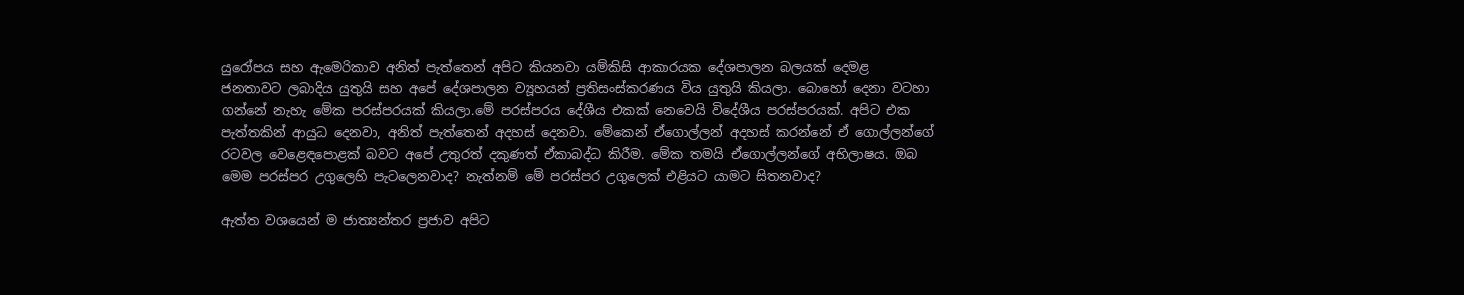යුරෝපය සහ ඇමෙරිකාව අනිත් පැත්තෙන් අපිට කියනවා යම්කිසි ආකාරයක දේශපාලන බලයක් දෙමළ ජනතාවට ලබාදිය යුතුයි සහ අපේ දේශපාලන ව්‍යූහයන් ප්‍රතිසංස්කරණය විය යුතුයි කියලා. බොහෝ දෙනා වටහා ගන්නේ නැහැ මේක පරස්පරයක් කියලා.මේ පරස්පරය දේශීය එකක් නෙවෙයි විදේශීය පරස්පරයක්. අපිට එක පැත්තකින් ආයුධ දෙනවා, අනිත් පැත්තෙන් අදහස් දෙනවා. මේකෙන් ඒගොල්ලන් අදහස් කරන්නේ ඒ ගොල්ලන්ගේ රටවල වෙළෙඳපොළක් බවට අපේ උතුරත් දකුණත් ඒකාබද්ධ කිරීම. මේක තමයි ඒගොල්ලන්ගේ අභිලාෂය. ඔබ මෙම පරස්පර උගුලෙහි පැටලෙනවාද? නැත්නම් මේ පරස්පර උගුලෙක් එළියට යාමට සිතනවාද?

ඇත්ත වශයෙන් ම ජාත්‍යන්තර ප්‍රජාව අපිට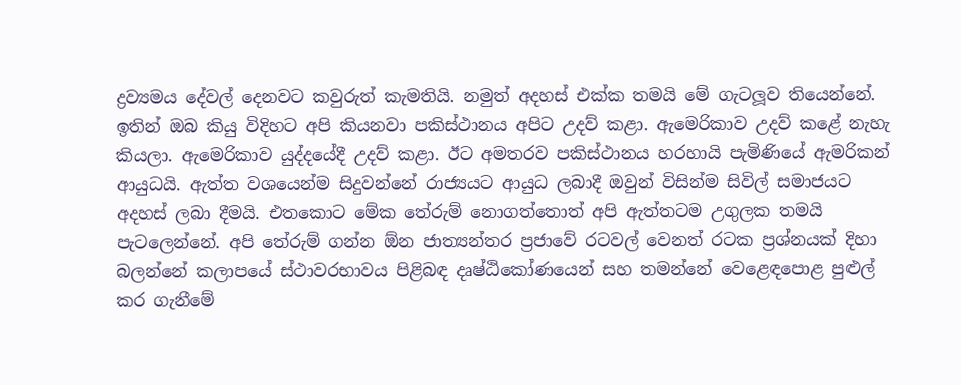ද්‍රව්‍යමය දේවල් දෙනවට කවුරුත් කැමතියි. නමුත් අදහස් එක්ක තමයි මේ ගැටලූව තියෙන්නේ. ඉතින් ඔබ කියු විදිහට අපි කියනවා පකිස්ථානය අපිට උදව් කළා. ඇමෙරිකාව උදව් කළේ නැහැ කියලා. ඇමෙරිකාව යුද්දයේදී උදව් කළා. ඊට අමතරව පකිස්ථානය හරහායි පැමිණියේ ඇමරිකන් ආයුධයි. ඇත්ත වශයෙන්ම සිදුවන්නේ රාජ්‍යයට ආයුධ ලබාදී ඔවුන් විසින්ම සිවිල් සමාජයට අදහස් ලබා දීමයි. එතකොට මේක තේරුම් නොගත්තොත් අපි ඇත්තටම උගුලක තමයි පැටලෙන්නේ. අපි තේරුම් ගන්න ඕන ජාත්‍යන්තර ප්‍රජාවේ රටවල් වෙනත් රටක ප්‍රශ්නයක් දිහා බලන්නේ කලාපයේ ස්ථාවරභාවය පිළිබඳ දෘෂ්ඨිකෝණයෙන් සහ තමන්නේ වෙළෙඳපොළ පුළුල් කර ගැනීමේ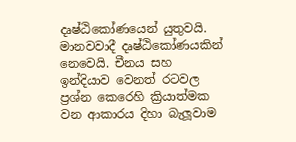දෘෂ්ඨිකෝණයෙන් යුතුවයි. මානවවාදී දෘෂ්ඨිකෝණයකින් නෙවෙයි. චීනය සහ ඉන්දියාව වෙනත් රටවල ප්‍රශ්න කෙරෙහි ක්‍රියාත්මක වන ආකාරය දිහා බැලූවාම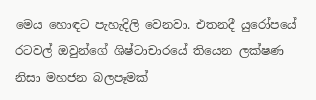මෙය හොඳට පැහැදිලි වෙනවා. එතනදී යුරෝපයේ රටවල් ඔවුන්ගේ ශිෂ්ටාචාරයේ තියෙන ලක්ෂණ නිසා මහජන බලපෑමක්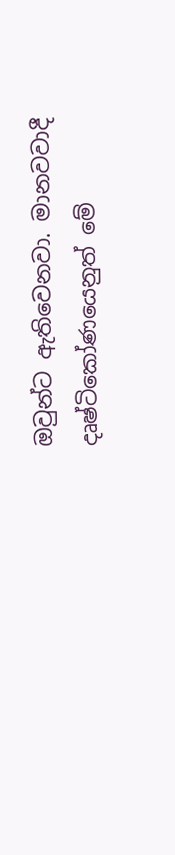ඔවුන්ට ඇතිවෙනවා. මානවවාදී දෘෂ්ටිකෝණයෙනුත් මේ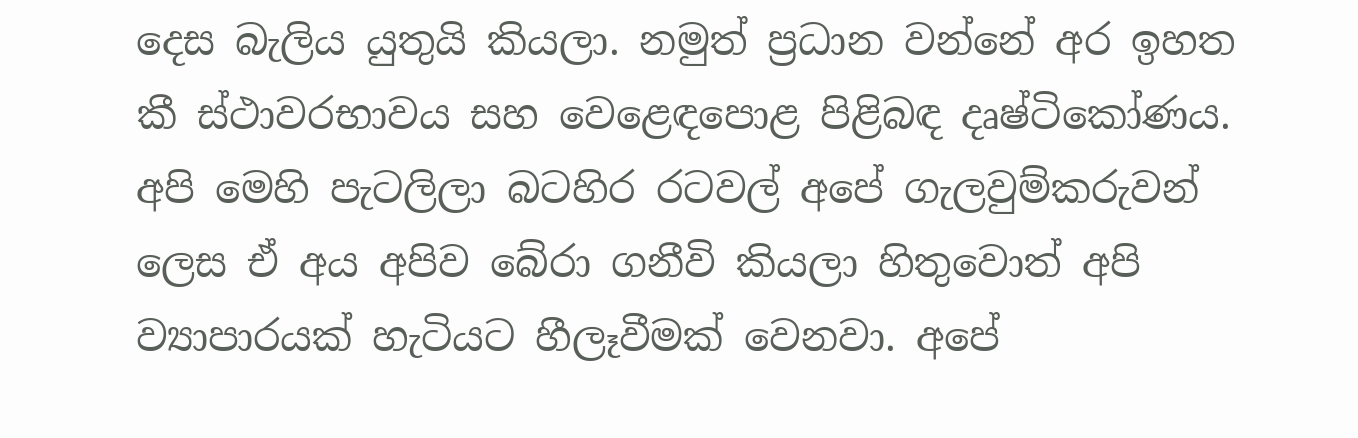දෙස බැලිය යුතුයි කියලා. නමුත් ප්‍රධාන වන්නේ අර ඉහත කී ස්ථාවරභාවය සහ වෙළෙඳපොළ පිළිබඳ දෘෂ්ටිකෝණය. අපි මෙහි පැටලිලා බටහිර රටවල් අපේ ගැලවුම්කරුවන් ලෙස ඒ අය අපිව බේරා ගනීවි කියලා හිතුවොත් අපි ව්‍යාපාරයක් හැටියට හීලෑවීමක් වෙනවා. අපේ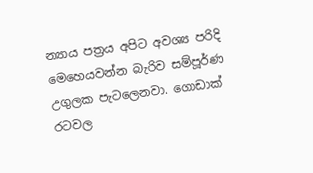න්‍යාය පත්‍රය අපිට අවශ්‍ය පරිදි මෙහෙයවන්න බැරිව සම්පූර්ණ උගුලක පැටලෙනවා. ගොඩාක් රටවල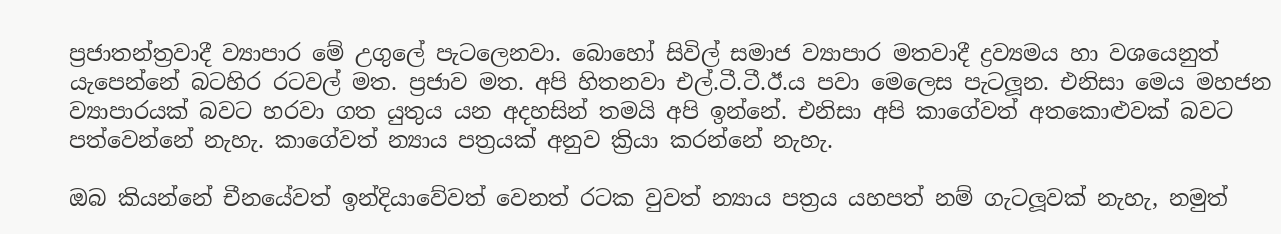ප්‍රජාතන්ත්‍රවාදී ව්‍යාපාර මේ උගුලේ පැටලෙනවා. බොහෝ සිවිල් සමාජ ව්‍යාපාර මතවාදී ද්‍රව්‍යමය හා වශයෙනුත් යැපෙන්නේ බටහිර රටවල් මත. ප්‍රජාව මත. අපි හිතනවා එල්.ටී.ටී.ඊ.ය පවා මෙලෙස පැටලූන. එනිසා මෙය මහජන ව්‍යාපාරයක් බවට හරවා ගත යුතුය යන අදහසින් තමයි අපි ඉන්නේ. එනිසා අපි කාගේවත් අතකොළුවක් බවට පත්වෙන්නේ නැහැ. කාගේවත් න්‍යාය පත්‍රයක් අනුව ක්‍රියා කරන්නේ නැහැ.

ඔබ කියන්නේ චීනයේවත් ඉන්දියාවේවත් වෙනත් රටක වුවත් න්‍යාය පත්‍රය යහපත් නම් ගැටලූවක් නැහැ, නමුත්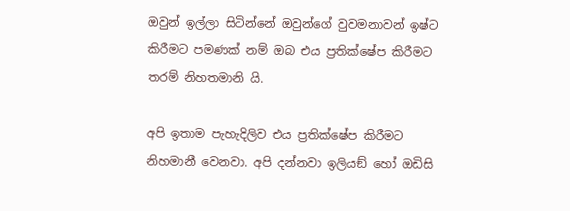ඔවුන් ඉල්ලා සිටින්නේ ඔවුන්ගේ වුවමනාවන් ඉෂ්ට කිරීමට පමණක් නම් ඔබ එය ප්‍රතික්ෂේප කිරීමට තරම් නිහතමානි යි.

අපි ඉතාම පැහැදිලිව එය ප්‍රතික්ෂේප කිරීමට නිහමානී වෙනවා. අපි දන්නවා ඉලියඞ් හෝ ඔඩිසි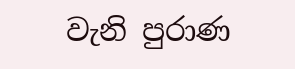වැනි පුරාණ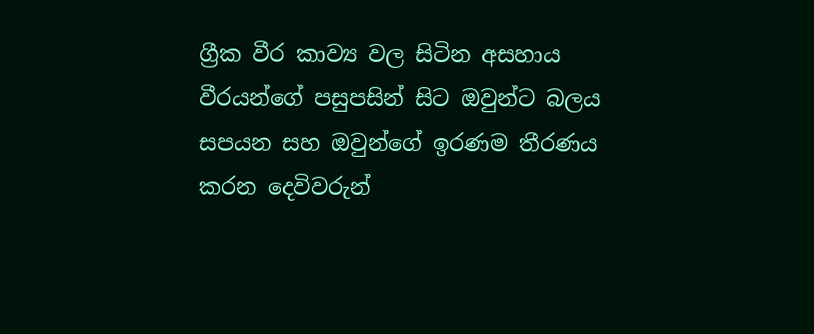ග්‍රීක වීර කාව්‍ය වල සිටින අසහාය වීරයන්ගේ පසුපසින් සිට ඔවුන්ට බලය සපයන සහ ඔවුන්ගේ ඉරණම තීරණය කරන දෙවිවරුන්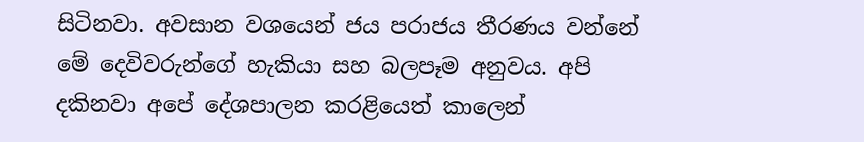සිටිනවා. අවසාන වශයෙන් ජය පරාජය තීරණය වන්නේ මේ දෙවිවරුන්ගේ හැකියා සහ බලපෑම අනුවය. අපි දකිනවා අපේ දේශපාලන කරළියෙත් කාලෙන්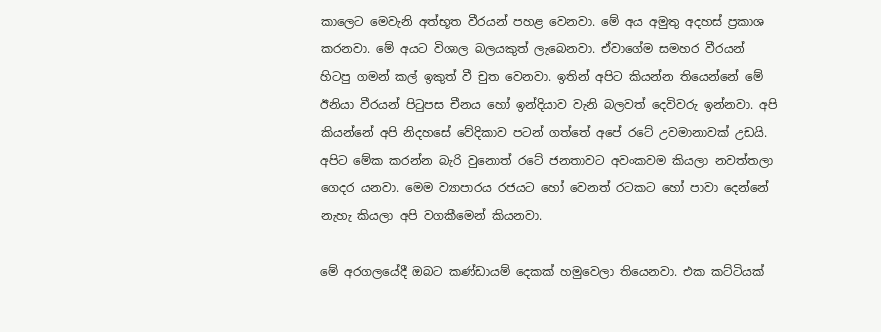කාලෙට මෙවැනි අත්භූත වීරයන් පහළ වෙනවා. මේ අය අමුතු අදහස් ප්‍රකාශ කරනවා. මේ අයට විශාල බලයකුත් ලැබෙනවා. ඒවාගේම සමහර වීරයන් හිටපු ගමන් කල් ඉකුත් වී චුත වෙනවා. ඉතින් අපිට කියන්න තියෙන්නේ මේ ඊනියා වීරයන් පිටුපස චීනය හෝ ඉන්දියාව වැනි බලවත් දෙවිවරු ඉන්නවා. අපි කියන්නේ අපි නිදහසේ වේදිකාව පටන් ගත්තේ අපේ රටේ උවමානාවක් උඩයි. අපිට මේක කරන්න බැරි වුනොත් රටේ ජනතාවට අවංකවම කියලා නවත්තලා ගෙදර යනවා. මෙම ව්‍යාපාරය රජයට හෝ වෙනත් රටකට හෝ පාවා දෙන්නේ නැහැ කියලා අපි වගකීමෙන් කියනවා.

මේ අරගලයේදී ඔබට කණ්ඩායම් දෙකක් හමුවෙලා තියෙනවා. එක කට්ටියක්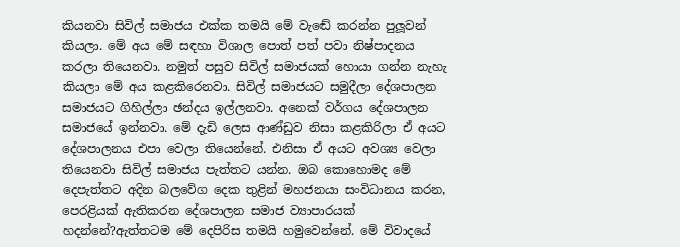කියනවා සිවිල් සමාජය එක්ක තමයි මේ වැඬේ කරන්න පුලූවන් කියලා. මේ අය මේ සඳහා විශාල පොත් පත් පවා නිෂ්පාදනය කරලා තියෙනවා. නමුත් පසුව සිවිල් සමාජයක් හොයා ගන්න නැහැ කියලා මේ අය කළකිරෙනවා. සිවිල් සමාජයට සමුදීලා දේශපාලන සමාජයට ගිහිල්ලා ඡන්දය ඉල්ලනවා. අනෙක් වර්ගය දේශපාලන සමාජයේ ඉන්නවා. මේ දැඩි ලෙස ආණ්ඩුව නිසා කළකිරිලා ඒ අයට දේශපාලනය එපා වෙලා තියෙන්නේ. එනිසා ඒ අයට අවශ්‍ය වෙලා තියෙනවා සිවිල් සමාජය පැත්තට යන්න. ඔබ කොහොමද මේ දෙපැත්තට අදින බලවේග දෙක තුළින් මහජනයා සංවිධානය කරන, පෙරළියක් ඇතිකරන දේශපාලන සමාජ ව්‍යාපාරයක් හදන්නේ?ඇත්තටම මේ දෙපිරිස තමයි හමුවෙන්නේ. මේ විවාදයේ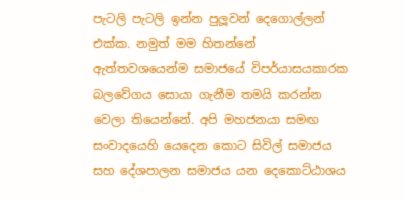පැටලි පැටලි ඉන්න පුලූවන් දෙගොල්ලන් එක්ක. නමුත් මම හිතන්නේ ඇත්තවශයෙන්ම සමාජයේ විපර්යාසයකාරක බලවේගය සොයා ගැනීම තමයි කරන්න වෙලා තියෙන්නේ. අපි මහජනයා සමඟ සංවාදයෙහි යෙදෙන කොට සිවිල් සමාජය සහ දේශපාලන සමාජය යන දෙකොට්ඨාශය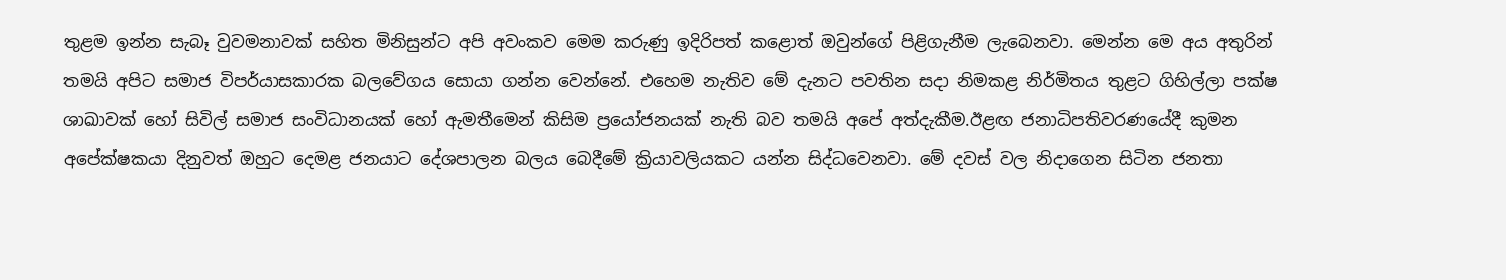තුළම ඉන්න සැබෑ වුවමනාවක් සහිත මිනිසුන්ට අපි අවංකව මෙම කරුණු ඉදිරිපත් කළොත් ඔවුන්ගේ පිළිගැනීම ලැබෙනවා. මෙන්න මෙ අය අතුරින් තමයි අපිට සමාජ විපර්යාසකාරක බලවේගය සොයා ගන්න වෙන්නේ. එහෙම නැතිව මේ දැනට පවතින සදා නිමකළ නිර්මිතය තුළට ගිහිල්ලා පක්ෂ ශාඛාවක් හෝ සිවිල් සමාජ සංවිධානයක් හෝ ඇමතීමෙන් කිසිම ප්‍රයෝජනයක් නැති බව තමයි අපේ අත්දැකීම.ඊළඟ ජනාධිපතිවරණයේදී කුමන අපේක්ෂකයා දිනුවත් ඔහුට දෙමළ ජනයාට දේශපාලන බලය බෙදීමේ ක්‍රියාවලියකට යන්න සිද්ධවෙනවා. මේ දවස් වල නිදාගෙන සිටින ජනතා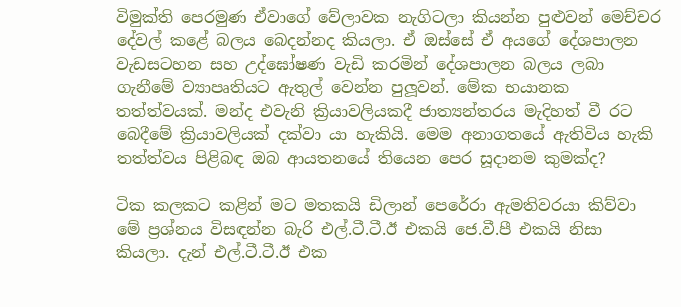විමුක්ති පෙරමුණ ඒවාගේ වේලාවක නැගිටලා කියන්න පුළුවන් මෙච්චර දේවල් කළේ බලය බෙදන්නද කියලා. ඒ ඔස්සේ ඒ අයගේ දේශපාලන වැඩසටහන සහ උද්ඝෝෂණ වැඩි කරමින් දේශපාලන බලය ලබා ගැනීමේ ව්‍යාපෘතියට ඇතුල් වෙන්න පුලූවන්. මේක භයානක තත්ත්වයක්. මන්ද එවැනි ක්‍රියාවලියකදී ජාත්‍යන්තරය මැදිහත් වී රට බෙදීමේ ක්‍රියාවලියක් දක්වා යා හැකියි. මෙම අනාගතයේ ඇතිවිය හැකි තත්ත්වය පිළිබඳ ඔබ ආයතනයේ තියෙන පෙර සූදානම කුමක්ද?

ටික කලකට කළින් මට මතකයි ඩිලාන් පෙරේරා ඇමතිවරයා කිව්වා මේ ප්‍රශ්නය විසඳන්න බැරි එල්.ටී.ටී.ඊ එකයි ජෙ.වී.පී එකයි නිසා කියලා. දැන් එල්.ටී.ටී.ඊ එක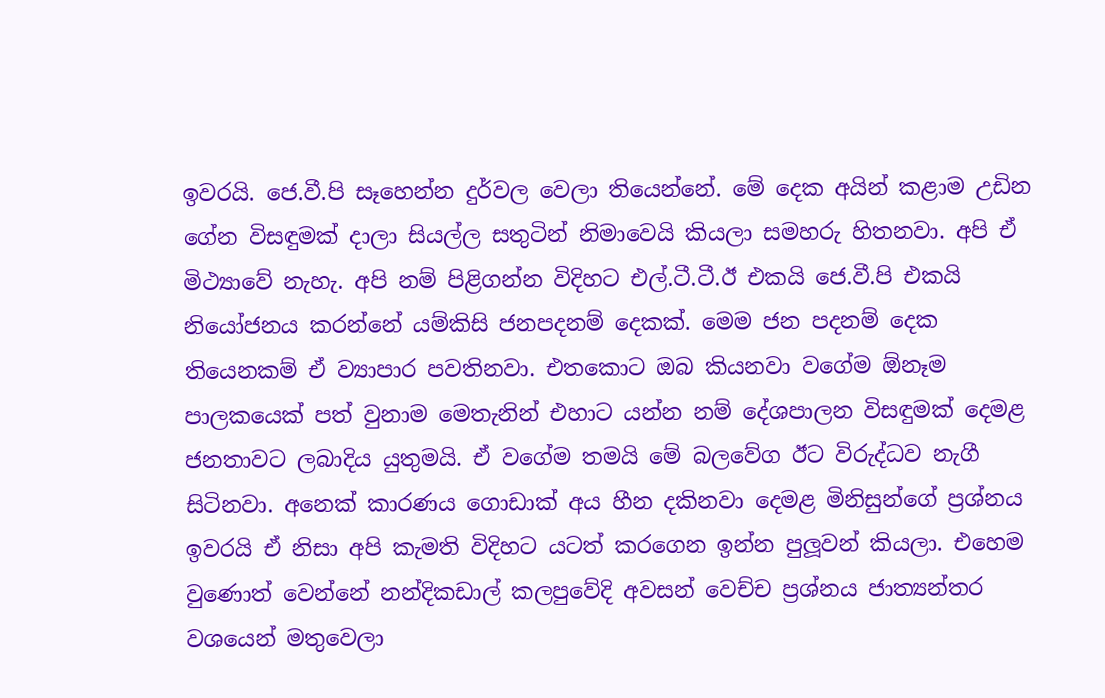ඉවරයි. ජෙ.වී.පි සෑහෙන්න දුර්වල වෙලා තියෙන්නේ. මේ දෙක අයින් කළාම උඩින ගේන විසඳුමක් දාලා සියල්ල සතුටින් නිමාවෙයි කියලා සමහරු හිතනවා. අපි ඒ මිථ්‍යාවේ නැහැ. අපි නම් පිළිගන්න විදිහට එල්.ටී.ටී.ඊ එකයි ජෙ.වී.පි එකයි නියෝජනය කරන්නේ යම්කිසි ජනපදනම් දෙකක්. මෙම ජන පදනම් දෙක තියෙනකම් ඒ ව්‍යාපාර පවතිනවා. එතකොට ඔබ කියනවා වගේම ඕනෑම පාලකයෙක් පත් වුනාම මෙතැනින් එහාට යන්න නම් දේශපාලන විසඳුමක් දෙමළ ජනතාවට ලබාදිය යුතුමයි. ඒ වගේම තමයි මේ බලවේග ඊට විරුද්ධව නැගී සිටිනවා. අනෙක් කාරණය ගොඩාක් අය හීන දකිනවා දෙමළ මිනිසුන්ගේ ප්‍රශ්නය ඉවරයි ඒ නිසා අපි කැමති විදිහට යටත් කරගෙන ඉන්න පුලූවන් කියලා. එහෙම වුණොත් වෙන්නේ නන්දිකඩාල් කලපුවේදි අවසන් වෙච්ච ප්‍රශ්නය ජාත්‍යන්තර වශයෙන් මතුවෙලා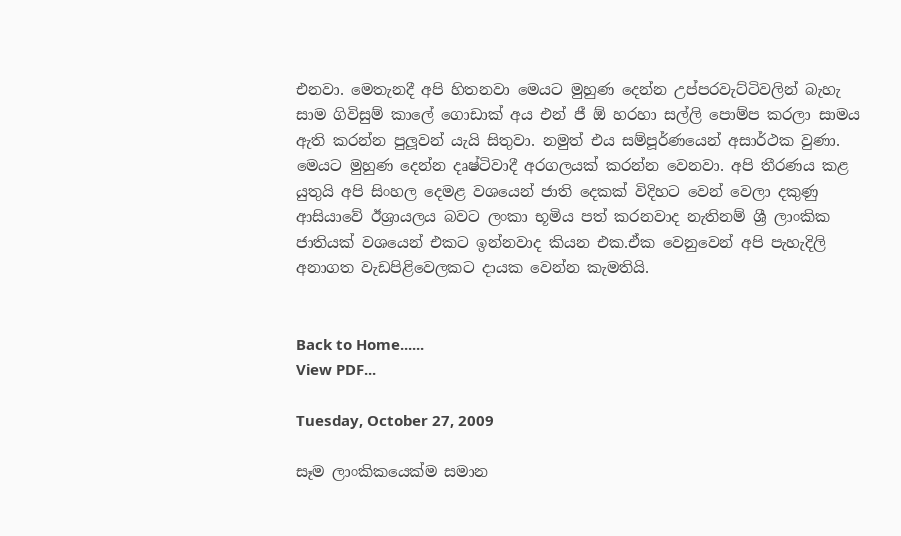එනවා. මෙතැනදී අපි හිතනවා මෙයට මුහුණ දෙන්න උප්පරවැට්ටිවලින් බැහැ සාම ගිවිසුම් කාලේ ගොඩාක් අය එන් ජී ඕ හරහා සල්ලි පොම්ප කරලා සාමය ඇති කරන්න පුලූවන් යැයි සිතුවා. නමුත් එය සම්පූර්ණයෙන් අසාර්ථක වුණා. මෙයට මුහුණ දෙන්න දෘෂ්ටිවාදී අරගලයක් කරන්න වෙනවා. අපි තීරණය කළ යුතුයි අපි සිංහල දෙමළ වශයෙන් ජාති දෙකක් විදිහට වෙන් වෙලා දකුණු ආසියාවේ ඊශ්‍රායලය බවට ලංකා භූමිය පත් කරනවාද නැතිනම් ශ්‍රී ලාංකික ජාතියක් වශයෙන් එකට ඉන්නවාද කියන එක.ඒක වෙනුවෙන් අපි පැහැදිලි අනාගත වැඩපිළිවෙලකට දායක වෙන්න කැමතියි.


Back to Home......
View PDF...

Tuesday, October 27, 2009

සෑම ලාංකිකයෙක්ම සමාන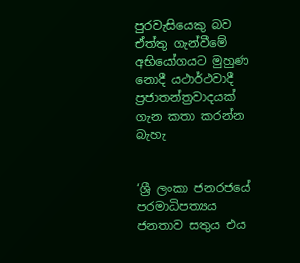පුරවැසියෙකු බව ඒත්තු ගැන්වීමේ අභියෝගයට මුහුණ නොදී යථාර්ථවාදී ප්‍රජාතන්ත්‍රවාදයක් ගැන කතා කරන්න බැහැ


‘ශ්‍රී ලංකා ජනරජයේ පරමාධිපත්‍යය ජනතාව සතුය එය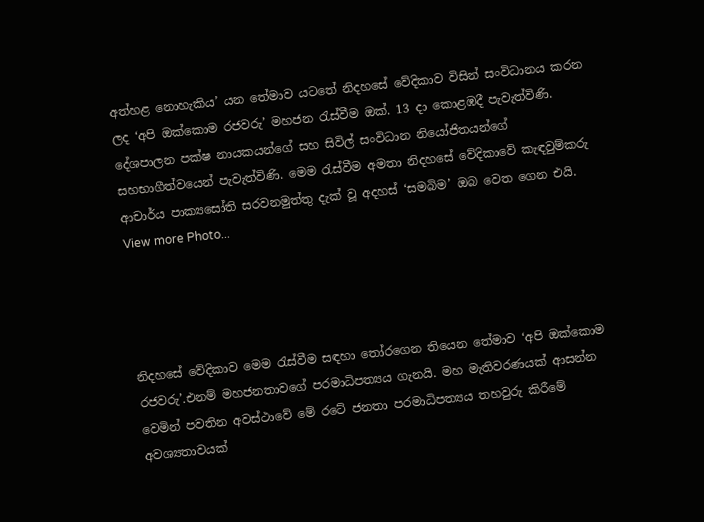අත්හළ නොහැකිය’ යන තේමාව යටතේ නිදහසේ වේදිකාව විසින් සංවිධානය කරන ලද ‘අපි ඔක්කොම රජවරු’ මහජන රැස්වීම ඔක්. 13 දා කොළඹදී පැවැත්විණි. දේශපාලන පක්ෂ නායකයන්ගේ සහ සිවිල් සංවිධාන නියෝජිතයන්ගේ සහභාගීත්වයෙන් පැවැත්විණි. මෙම රැස්වීම අමතා නිදහසේ වේදිකාවේ කැඳවුම්කරු ආචාර්ය පාක්‍යසෝති සරවනමුත්තු දැක් වූ අදහස් ‘සමබිම’ ඔබ වෙත ගෙන එයි. View more Photo...




නිදහසේ වේදිකාව මෙම රැස්වීම සඳහා තෝරගෙන තියෙන තේමාව ‘අපි ඔක්කොම රජවරු’.එනම් මහජනතාවගේ පරමාධිපත්‍යය ගැනයි. මහ මැතිවරණයක් ආසන්න වෙමින් පවතින අවස්ථාවේ මේ රටේ ජනතා පරමාධිපත්‍යය තහවුරු කිරීමේ අවශ්‍යතාවයක්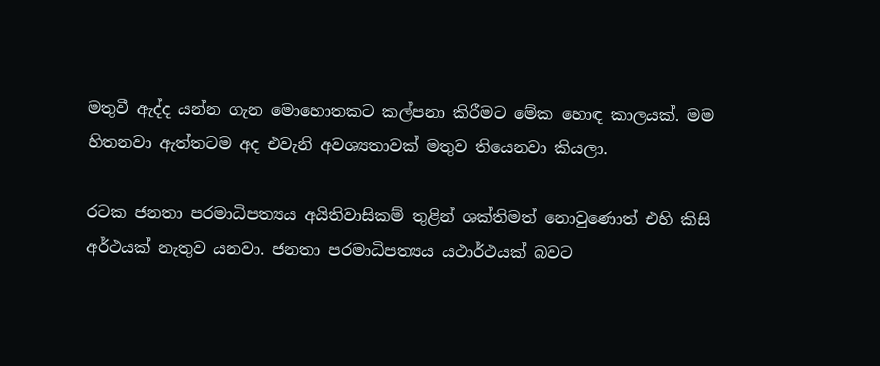මතුවී ඇද්ද යන්න ගැන මොහොතකට කල්පනා කිරීමට මේක හොඳ කාලයක්. මම හිතනවා ඇත්තටම අද එවැනි අවශ්‍යතාවක් මතුව තියෙනවා කියලා.

රටක ජනතා පරමාධිපත්‍යය අයිතිවාසිකම් තුළින් ශක්තිමත් නොවුණොත් එහි කිසි අර්ථයක් නැතුව යනවා. ජනතා පරමාධිපත්‍යය යථාර්ථයක් බවට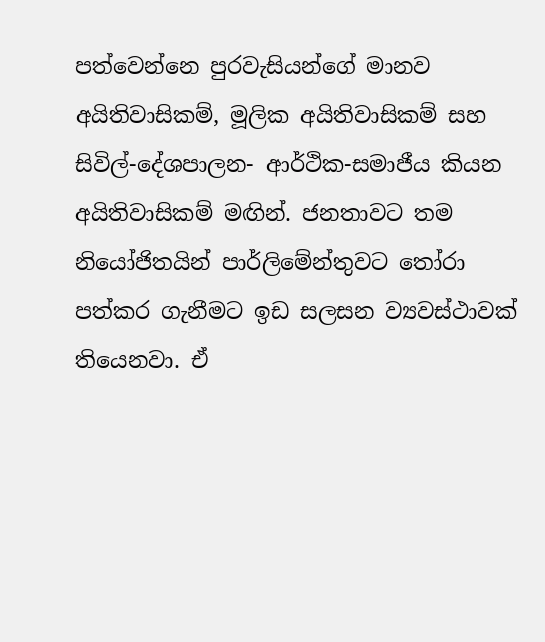පත්වෙන්නෙ පුරවැසියන්ගේ මානව අයිතිවාසිකම්, මූලික අයිතිවාසිකම් සහ සිවිල්-දේශපාලන- ආර්ථික-සමාජීය කියන අයිතිවාසිකම් මඟින්. ජනතාවට තම නියෝජිතයින් පාර්ලිමේන්තුවට තෝරා පත්කර ගැනීමට ඉඩ සලසන ව්‍යවස්ථාවක් තියෙනවා. ඒ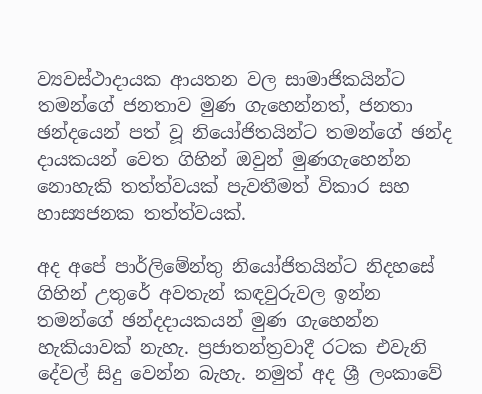ව්‍යවස්ථාදායක ආයතන වල සාමාජිකයින්ට තමන්ගේ ජනතාව මුණ ගැහෙන්නත්, ජනතා ඡන්දයෙන් පත් වූ නියෝජිතයින්ට තමන්ගේ ඡන්ද දායකයන් වෙත ගිහින් ඔවුන් මුණගැහෙන්න නොහැකි තත්ත්වයක් පැවතීමත් විකාර සහ හාස්‍යජනක තත්ත්වයක්.

අද අපේ පාර්ලිමේන්තු නියෝජිතයින්ට නිදහසේ ගිහින් උතුරේ අවතැන් කඳවුරුවල ඉන්න තමන්ගේ ඡන්දදායකයන් මුණ ගැහෙන්න හැකියාවක් නැහැ. ප්‍රජාතන්ත්‍රවාදී රටක එවැනි දේවල් සිදු වෙන්න බැහැ. නමුත් අද ශ්‍රී ලංකාවේ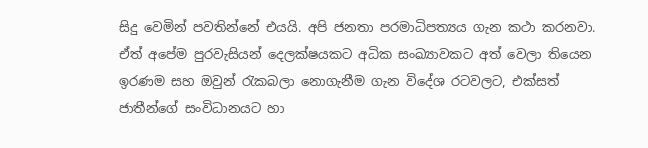සිදු වෙමින් පවතින්නේ එයයි. අපි ජනතා පරමාධිපත්‍යය ගැන කථා කරනවා. ඒත් අපේම පුරවැසියන් දෙලක්ෂයකට අධික සංඛ්‍යාවකට අත් වෙලා තියෙන ඉරණම සහ ඔවුන් රැකබලා නොගැනීම ගැන විදේශ රටවලට, එක්සත් ජාතීන්ගේ සංවිධානයට හා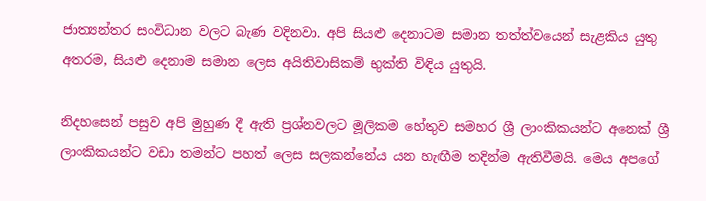ජාත්‍යන්තර සංවිධාන වලට බැණ වදිනවා. අපි සියළු දෙනාටම සමාන තත්ත්වයෙන් සැළකිය යුතු අතරම, සියළු දෙනාම සමාන ලෙස අයිතිවාසිකම් භුක්ති විඳිය යුතුයි.

නිදහසෙන් පසුව අපි මුහුණ දී ඇති ප්‍රශ්නවලට මූලිකම හේතුව සමහර ශ්‍රී ලාංකිකයන්ට අනෙක් ශ්‍රී ලාංකිකයන්ට වඩා තමන්ට පහත් ලෙස සලකන්නේය යන හැඟීම තදින්ම ඇතිවීමයි. මෙය අපගේ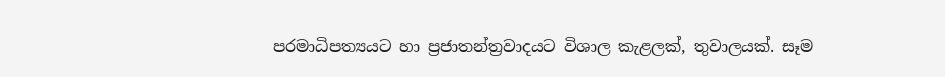පරමාධිපත්‍යයට හා ප්‍රජාතන්ත්‍රවාදයට විශාල කැළලක්, තුවාලයක්. සෑම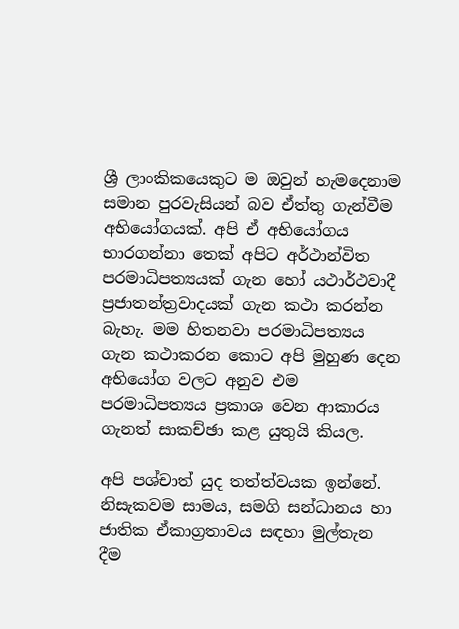ශ්‍රී ලාංකිකයෙකුට ම ඔවුන් හැමදෙනාම සමාන පුරවැසියන් බව ඒත්තු ගැන්වීම අභියෝගයක්. අපි ඒ අභියෝගය භාරගන්නා තෙක් අපිට අර්ථාන්විත පරමාධිපත්‍යයක් ගැන හෝ යථාර්ථවාදී ප්‍රජාතන්ත්‍රවාදයක් ගැන කථා කරන්න බැහැ. මම හිතනවා පරමාධිපත්‍යය ගැන කථාකරන කොට අපි මුහුණ දෙන අභියෝග වලට අනුව එම පරමාධිපත්‍යය ප්‍රකාශ වෙන ආකාරය ගැනත් සාකච්ඡා කළ යුතුයි කියල.

අපි පශ්චාත් යුද තත්ත්වයක ඉන්නේ. නිසැකවම සාමය, සමගි සන්ධානය හා ජාතික ඒකාග්‍රතාවය සඳහා මුල්තැන දීම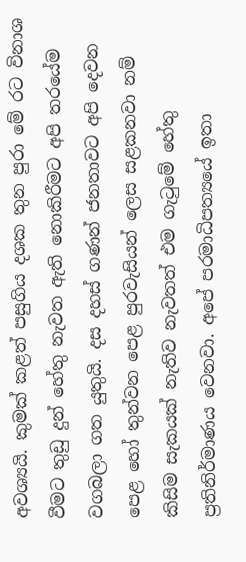අවශ්‍යයි. කුමක් කළත් පසුගිය දශක තුන පුරා මේ රට විනාශ වීමට තුඩු දුන් හේතු නැවත ඇති නොකිරීමට අපි තරයේම වගබලා ගත යුතුයි. දස දහස් ගණන් ජනතාවට අපි දෙවන පෙළ හෝ තුන්වන පෙළ පුරවැසියන් ලෙස සළකනවා නම් කිසිම සැකයක් නැතිව නැවතත් එම ගැටුමේ හේතු ප්‍රතිනිර්මාණය වෙනවා. අපේ පරමාධිපත්‍යයේ ඉතා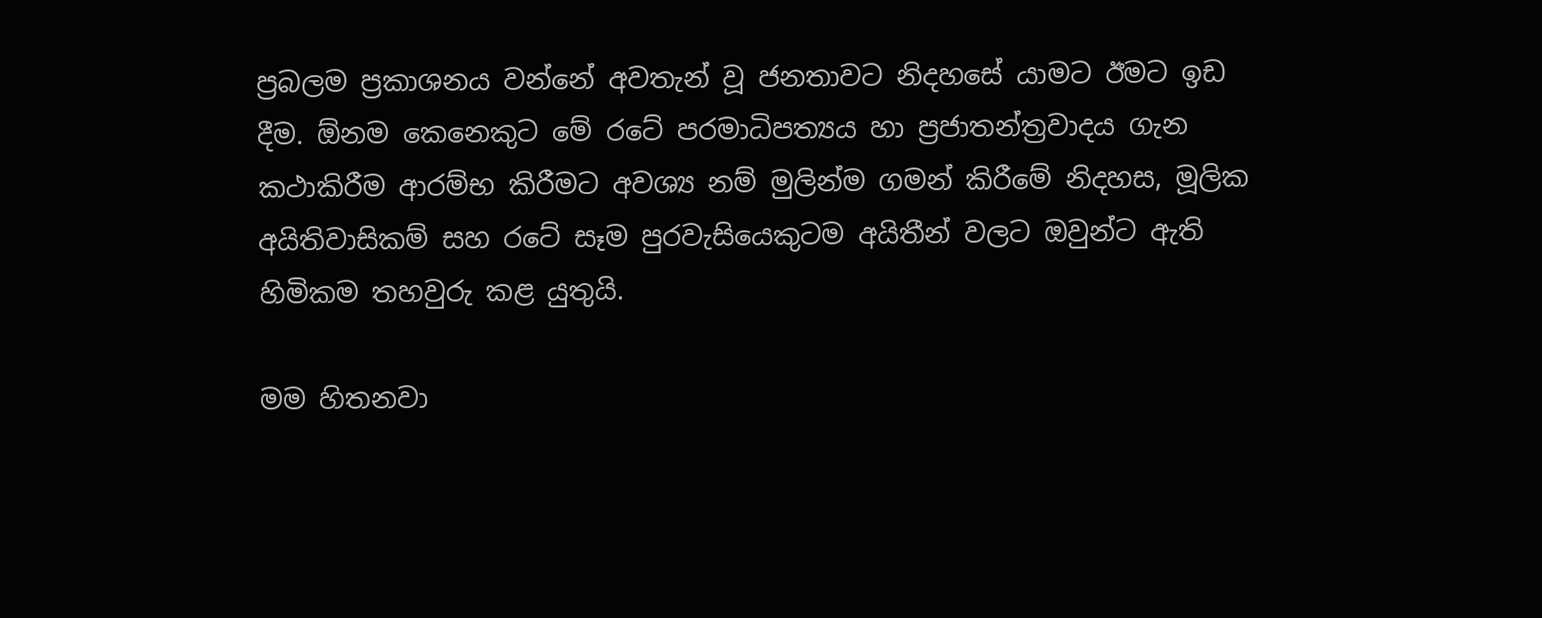ප්‍රබලම ප්‍රකාශනය වන්නේ අවතැන් වූ ජනතාවට නිදහසේ යාමට ඊමට ඉඩ දීම. ඕනම කෙනෙකුට මේ රටේ පරමාධිපත්‍යය හා ප්‍රජාතන්ත්‍රවාදය ගැන කථාකිරීම ආරම්භ කිරීමට අවශ්‍ය නම් මුලින්ම ගමන් කිරීමේ නිදහස, මූලික අයිතිවාසිකම් සහ රටේ සෑම පුරවැසියෙකුටම අයිතීන් වලට ඔවුන්ට ඇති හිමිකම තහවුරු කළ යුතුයි.

මම හිතනවා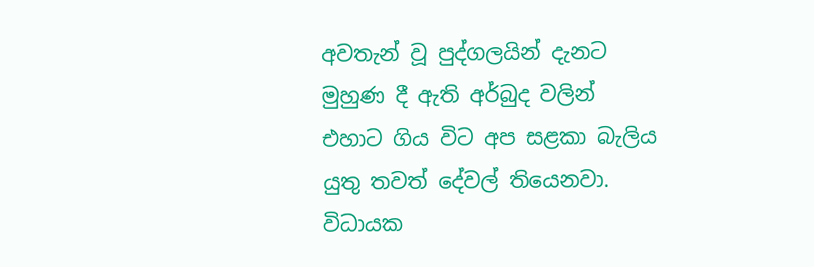අවතැන් වූ පුද්ගලයින් දැනට මුහුණ දී ඇති අර්බුද වලින් එහාට ගිය විට අප සළකා බැලිය යුතු තවත් දේවල් තියෙනවා. විධායක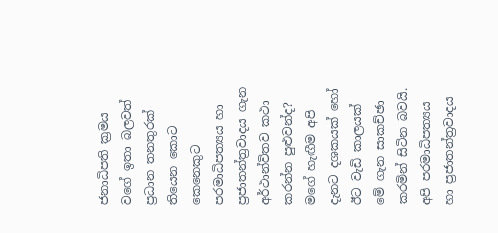ජනාධිපති ක්‍රමය වගේ ඉතා බලවත් ප්‍රධාන තනතුරක් තියෙන කොට කෙනෙකුට පරමාධිපත්‍යය හා ප්‍රජාතන්ත්‍රවාදය ගැන අර්ථාන්විතව කථා කරන්න පුළුවන්ද? මගේ හැඟීම අපි දැනට දශකයක් හෝ ඊට වැඩි කාලයක් මේ ගැන සාකච්ඡා කරමින් සිටින බවයි. අපි පරමාධිපත්‍යය හා ප්‍රජාතන්ත්‍රවාදය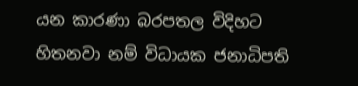යන කාරණා බරපතල විදිහට හිතනවා නම් විධායක ජනාධිපති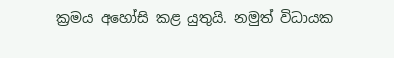ක්‍රමය අහෝසි කළ යුතුයි. නමුත් විධායක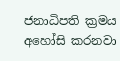ජනාධිපති ක්‍රමය අහෝසි කරනවා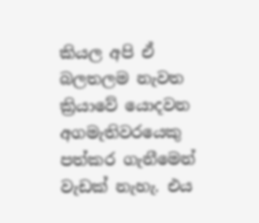කියල අපි ඒ බලතලම නැවත ක්‍රියාවේ යොදවන අගමැතිවරයෙකු පත්කර ගැනීමෙන් වැඩක් නැහැ. එය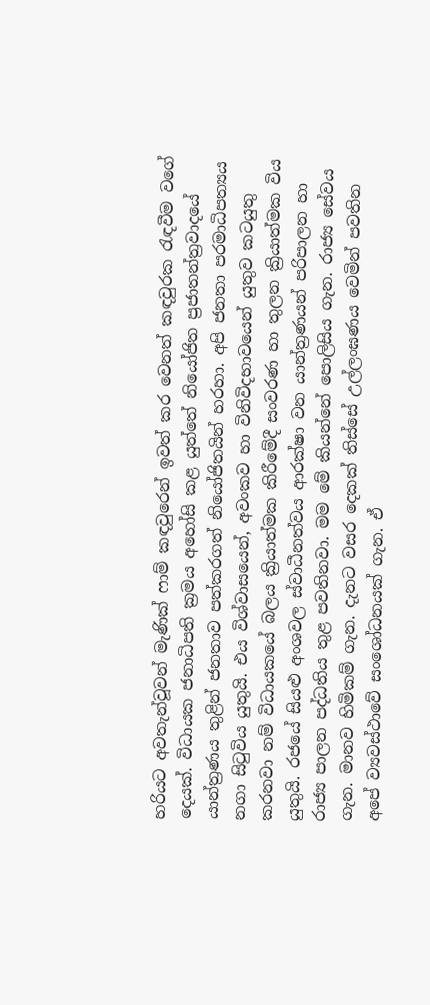හරියට අවතැන්වූවන් මැණික් ෆාම් කඳවුරෙන් ඉවත් කර වෙනත් කඳවුරක රැඳවීම වගේ දෙයක්. විධායක ජනාධිපති ක්‍රමය අහෝසි කළ යුත්තේ නියෝජිත ප්‍රජාතන්ත්‍රවාදයේ යාන්ත්‍රණය තුළින් ජනතාව පත්කරගත් නියෝජිතයින් හරහා. අපි ජනතා පරමාධිපත්‍යය නගා සිටුවිය යුතුයි. එය විශ්වාසයෙන්, අවංකව හා විනිවිදභාවයෙන් යුතුව කටයුතු කරනවා නම් විධායකයේ බලය ක්‍රියාත්මක කිරීමේදී සංවරණ හා තුලන ක්‍රියාත්මක විය යුතුයි. රජයේ සියළු අංශවල ස්වාධීනත්වය ආරක්ෂා වන යාන්ත්‍රණයන් පරිපාලන හා රාජ්‍ය පාලන පද්ධතිය තුළ පවතිනවා. මම මේ කියන්නේ පොලිසිය ගැන. රාජ්‍ය සේවය ගැන. මානව හිමිකම් ගැන. දැනට වසර දෙකක් තිස්සේ උල්ලංඝණය වෙමින් පවතින අපේ ව්‍යවස්ථාවේ සංශෝධනයක් ගැන. ඒ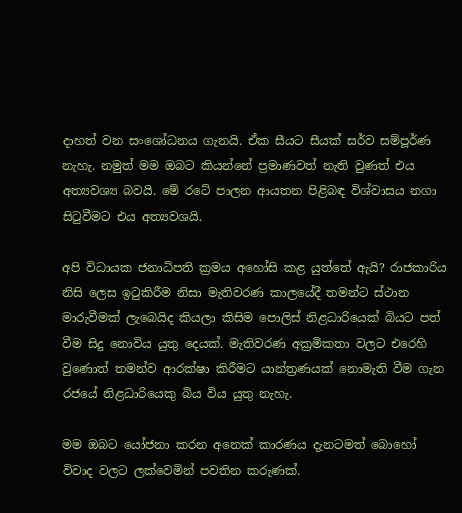දාහත් වන සංශෝධනය ගැනයි. ඒක සීයට සීයක් සර්ව සම්පූර්ණ නැහැ. නමුත් මම ඔබට කියන්නේ ප්‍රමාණවත් නැති වුණත් එය අත්‍යවශ්‍ය බවයි. මේ රටේ පාලන ආයතන පිළිබඳ විශ්වාසය නගා සිටුවීමට එය අත්‍යවශයි.

අපි විධායක ජනාධිපති ක්‍රමය අහෝසි කළ යුත්තේ ඇයි? රාජකාරිය නිසි ලෙස ඉටුකිරීම නිසා මැතිවරණ කාලයේදී තමන්ට ස්ථාන මාරුවීමක් ලැබෙයිද කියලා කිසිම පොලිස් නිළධාරියෙක් බියට පත් වීම සිදු නොවිය යුතු දෙයක්. මැතිවරණ අක්‍රමිකතා වලට එරෙහි වුණොත් තමන්ව ආරක්ෂා කිරීමට යාන්ත්‍රණයක් නොමැති වීම ගැන රජයේ නිළධාරියෙකු බිය විය යුතු නැහැ.

මම ඔබට යෝජනා කරන අනෙක් කාරණය දැනටමත් බොහෝ විවාද වලට ලක්වෙමින් පවතින කරුණක්.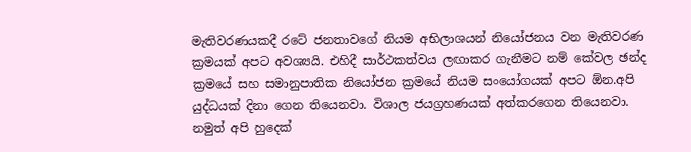මැතිවරණයකදී රටේ ජනතාවගේ නියම අභිලාශයන් නියෝජනය වන මැතිවරණ ක්‍රමයක් අපට අවශ්‍යයි. එහිදී සාර්ථකත්වය ලඟාකර ගැනීමට නම් කේවල ඡන්ද ක්‍රමයේ සහ සමානුපාතික නියෝජන ක්‍රමයේ නියම සංයෝගයක් අපට ඕන.අපි යුද්ධයක් දිනා ගෙන තියෙනවා. විශාල ජයග්‍රහණයක් අත්කරගෙන තියෙනවා. නමුත් අපි හුදෙක්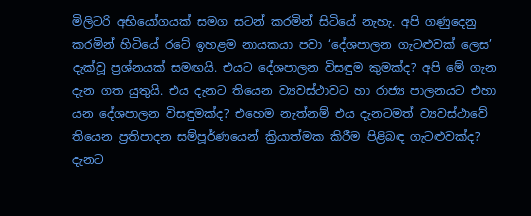මිලිටරි අභියෝගයක් සමග සටන් කරමින් සිටියේ නැහැ. අපි ගණුදෙනු කරමින් හිටියේ රටේ ඉහළම නායකයා පවා ‘දේශපාලන ගැටළුවක් ලෙස’ දැක්වූ ප්‍රශ්නයක් සමඟයි. එයට දේශපාලන විසඳුම කුමක්ද? අපි මේ ගැන දැන ගත යුතුයි. එය දැනට තියෙන ව්‍යවස්ථාවට හා රාජ්‍ය පාලනයට එහා යන දේශපාලන විසඳුමක්ද? එහෙම නැත්නම් එය දැනටමත් ව්‍යවස්ථාවේ තියෙන ප්‍රතිපාදන සම්පූර්ණයෙන් ක්‍රියාත්මක කිරීම පිළිබඳ ගැටළුවක්ද? දැනට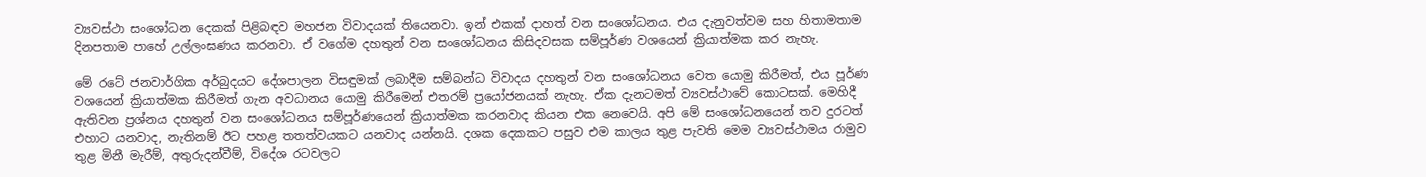ව්‍යවස්ථා සංශෝධන දෙකක් පිළිබඳව මහජන විවාදයක් තියෙනවා. ඉන් එකක් දාහත් වන සංශෝධනය. එය දැනුවත්වම සහ හිතාමතාම දිනපතාම පාහේ උල්ලංඝණය කරනවා. ඒ වගේම දහතුන් වන සංශෝධනය කිසිදවසක සම්පූර්ණ වශයෙන් ක්‍රියාත්මක කර නැහැ.

මේ රටේ ජනවාර්ගික අර්බුදයට දේශපාලන විසඳුමක් ලබාදීම සම්බන්ධ විවාදය දහතුන් වන සංශෝධනය වෙත යොමු කිරීමත්, එය පූර්ණ වශයෙන් ක්‍රියාත්මක කිරීමත් ගැන අවධානය යොමු කිරීමෙන් එතරම් ප්‍රයෝජනයක් නැහැ. ඒක දැනටමත් ව්‍යවස්ථාවේ කොටසක්. මෙහිදී ඇතිවන ප්‍රශ්නය දහතුන් වන සංශෝධනය සම්පූර්ණයෙන් ක්‍රියාත්මක කරනවාද කියන එක නෙවෙයි. අපි මේ සංශෝධනයෙන් තව දුරටත් එහාට යනවාද, නැතිනම් ඊට පහළ තතත්වයකට යනවාද යන්නයි. දශක දෙකකට පසුව එම කාලය තුළ පැවති මෙම ව්‍යවස්ථාමය රාමුව තුළ මිනී මැරීම්, අතුරුදන්වීම්, විදේශ රටවලට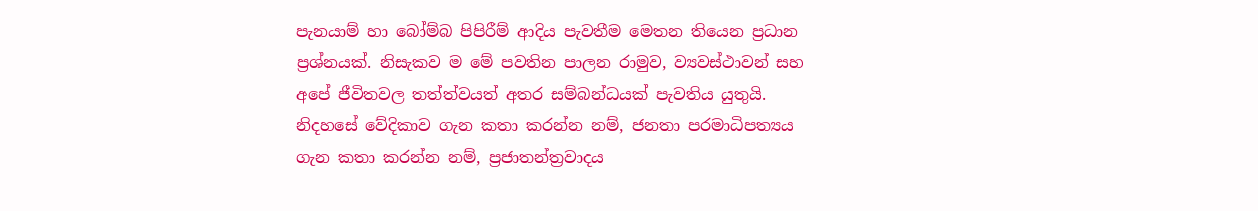පැනයාම් හා බෝම්බ පිපිරීම් ආදිය පැවතීම මෙතන තියෙන ප්‍රධාන ප්‍රශ්නයක්. නිසැකව ම මේ පවතින පාලන රාමුව, ව්‍යවස්ථාවන් සහ අපේ ජීවිතවල තත්ත්වයත් අතර සම්බන්ධයක් පැවතිය යුතුයි. නිදහසේ වේදිකාව ගැන කතා කරන්න නම්, ජනතා පරමාධිපත්‍යය ගැන කතා කරන්න නම්, ප්‍රජාතන්ත්‍රවාදය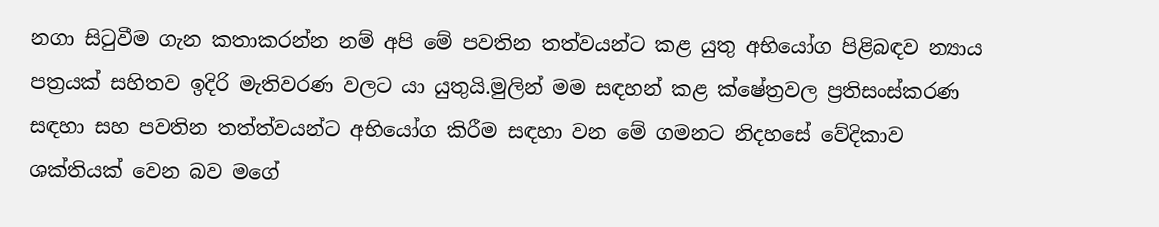නගා සිටුවීම ගැන කතාකරන්න නම් අපි මේ පවතින තත්වයන්ට කළ යුතු අභියෝග පිළිබඳව න්‍යාය පත්‍රයක් සහිතව ඉදිරි මැතිවරණ වලට යා යුතුයි.මුලින් මම සඳහන් කළ ක්ෂේත්‍රවල ප්‍රතිසංස්කරණ සඳහා සහ පවතින තත්ත්වයන්ට අභියෝග කිරීම සඳහා වන මේ ගමනට නිදහසේ වේදිකාව ශක්තියක් වෙන බව මගේ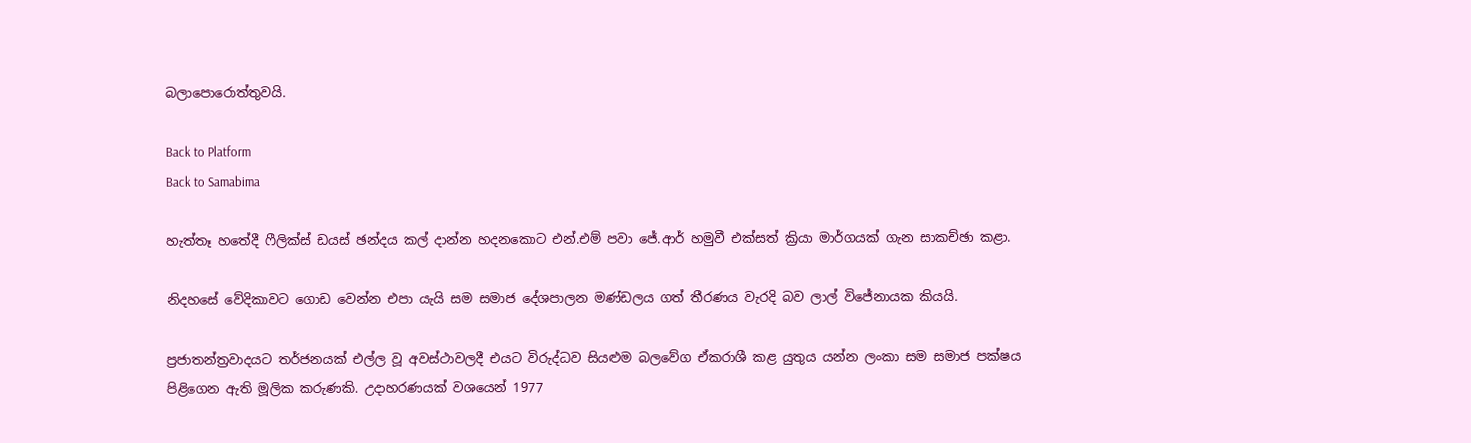බලාපොරොත්තුවයි.

Back to Platform
Back to Samabima

හැත්තෑ හතේදී ෆීලික්ස් ඩයස් ඡන්දය කල් දාන්න හදනකොට එන්.එම් පවා ජේ.ආර් හමුවී එක්සත් ක්‍රියා මාර්ගයක් ගැන සාකච්ඡා කළා.

නිදහසේ වේදිකාවට ගොඩ වෙන්න එපා යැයි සම සමාජ දේශපාලන මණ්ඩලය ගත් තීරණය වැරදි බව ලාල් විජේනායක කියයි.

ප්‍රජාතන්ත්‍රවාදයට තර්ජනයක් එල්ල වූ අවස්ථාවලදී එයට විරුද්ධව සියළුම බලවේග ඒකරාශී කළ යුතුය යන්න ලංකා සම සමාජ පක්ෂය පිළිගෙන ඇති මූලික කරුණකි. උදාහරණයක් වශයෙන් 1977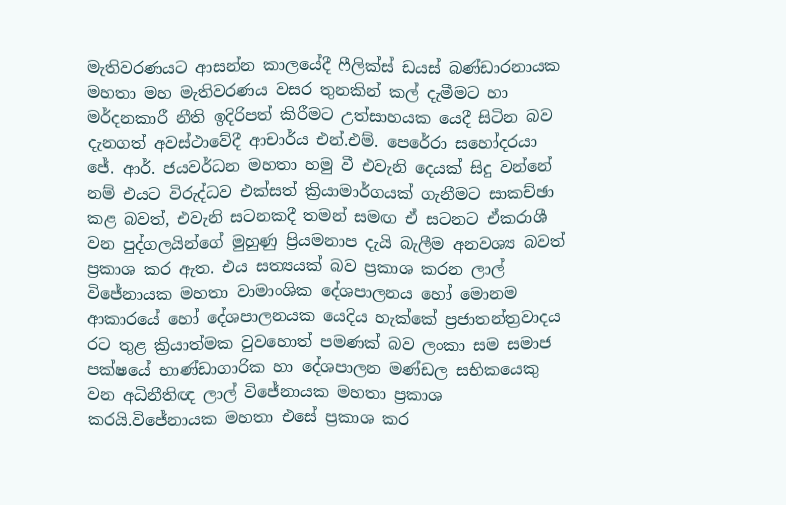මැතිවරණයට ආසන්න කාලයේදී ෆීලික්ස් ඩයස් බණ්ඩාරනායක මහතා මහ මැතිවරණය වසර තුනකින් කල් දැමීමට හා මර්දනකාරී නීති ඉදිරිපත් කිරීමට උත්සාහයක යෙදී සිටින බව දැනගත් අවස්ථාවේදී ආචාර්ය එන්.එම්. පෙරේරා සහෝදරයා ජේ. ආර්. ජයවර්ධන මහතා හමු වී එවැනි දෙයක් සිදු වන්නේ නම් එයට විරුද්ධව එක්සත් ක්‍රියාමාර්ගයක් ගැනීමට සාකච්ඡා කළ බවත්, එවැනි සටනකදී තමන් සමඟ ඒ සටනට ඒකරාශී වන පුද්ගලයින්ගේ මුහුණු ප්‍රියමනාප දැයි බැලීම අනවශ්‍ය බවත් ප්‍රකාශ කර ඇත. එය සත්‍යයක් බව ප්‍රකාශ කරන ලාල් විජේනායක මහතා වාමාංශික දේශපාලනය හෝ මොනම ආකාරයේ හෝ දේශපාලනයක යෙදිය හැක්කේ ප්‍රජාතන්ත්‍රවාදය රට තුළ ක්‍රියාත්මක වුවහොත් පමණක් බව ලංකා සම සමාජ පක්ෂයේ භාණ්ඩාගාරික හා දේශපාලන මණ්ඩල සභිකයෙකු වන අධිනීතිඥ ලාල් විජේනායක මහතා ප්‍රකාශ කරයි.විජේනායක මහතා එසේ ප්‍රකාශ කර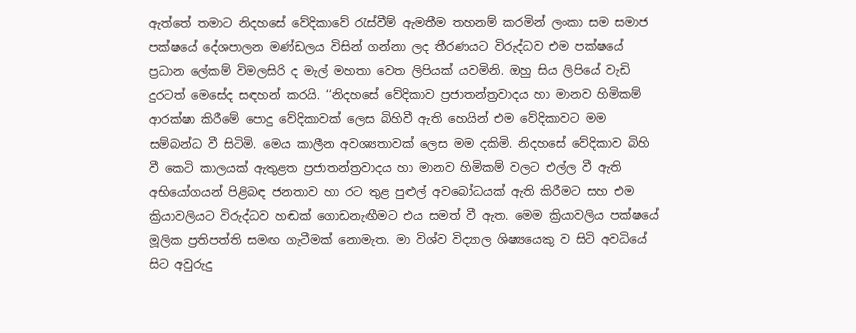ඇත්තේ තමාට නිදහසේ වේදිකාවේ රැස්වීම් ඇමතීම තහනම් කරමින් ලංකා සම සමාජ පක්ෂයේ දේශපාලන මණ්ඩලය විසින් ගන්නා ලද තීරණයට විරුද්ධව එම පක්ෂයේ ප්‍රධාන ලේකම් විමලසිරි ද මැල් මහතා වෙත ලිපියක් යවමිනි. ඔහු සිය ලිපියේ වැඩි දුරටත් මෙසේද සඳහන් කරයි. ‘‘නිදහසේ වේදිකාව ප්‍රජාතන්ත්‍රවාදය හා මානව හිමිකම් ආරක්ෂා කිරීමේ පොදු වේදිකාවක් ලෙස බිහිවී ඇති හෙයින් එම වේදිකාවට මම සම්බන්ධ වී සිටිමි. මෙය කාලීන අවශ්‍යතාවක් ලෙස මම දකිමි. නිදහසේ වේදිකාව බිහි වී කෙටි කාලයක් ඇතුළත ප්‍රජාතන්ත්‍රවාදය හා මානව හිමිකම් වලට එල්ල වී ඇති අභියෝගයන් පිළිබඳ ජනතාව හා රට තුළ පුළුල් අවබෝධයක් ඇති කිරීමට සහ එම ක්‍රියාවලියට විරුද්ධව හඬක් ගොඩනැඟීමට එය සමත් වී ඇත. මෙම ක්‍රියාවලිය පක්ෂයේ මූලික ප්‍රතිපත්ති සමඟ ගැටීමක් නොමැත. මා විශ්ව විද්‍යාල ශිෂ්‍යයෙකු ව සිටි අවධියේ සිට අවුරුදු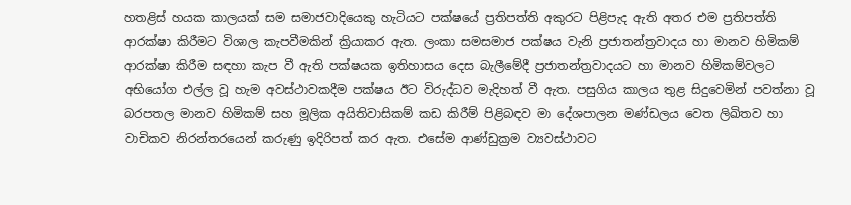හතළිස් හයක කාලයක් සම සමාජවාදියෙකු හැටියට පක්ෂයේ ප්‍රතිපත්ති අකුරට පිළිපැද ඇති අතර එම ප්‍රතිපත්ති ආරක්ෂා කිරීමට විශාල කැපවීමකින් ක්‍රියාකර ඇත. ලංකා සමසමාජ පක්ෂය වැනි ප්‍රජාතන්ත්‍රවාදය හා මානව හිමිකම් ආරක්ෂා කිරීම සඳහා කැප වී ඇති පක්ෂයක ඉතිහාසය දෙස බැලීමේදී ප්‍රජාතන්ත්‍රවාදයට හා මානව හිමිකම්වලට අභියෝග එල්ල වූ හැම අවස්ථාවකදීම පක්ෂය ඊට විරුද්ධව මැදිහත් වී ඇත. පසුගිය කාලය තුළ සිදුවෙමින් පවත්නා වූ බරපතල මානව හිමිකම් සහ මූලික අයිතිවාසිකම් කඩ කිරීම් පිළිබඳව මා දේශපාලන මණ්ඩලය වෙත ලිඛිතව හා වාචිකව නිරන්තරයෙන් කරුණු ඉදිරිපත් කර ඇත. එසේම ආණ්ඩුක්‍රම ව්‍යවස්ථාවට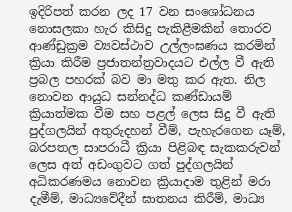ඉදිරිපත් කරන ලද 17 වන සංශෝධනය නොසලකා හැර කිසිදු පැකිළීමකින් තොරව ආණ්ඩුක්‍රම ව්‍යවස්ථාව උල්ලංඝණය කරමින් ක්‍රියා කිරීම ප්‍රජාතන්ත්‍රවාදයට එල්ල වී ඇති ප්‍රබල පහරක් බව මා මතු කර ඇත. නිල නොවන ආයුධ සන්නද්ධ කණ්ඩායම් ක්‍රියාත්මක වීම සහ පළල් ලෙස සිදු වී ඇති පුද්ගලයින් අතුරුදහන් වීම්, පැහැරගෙන යෑම්, බරපතල සාපරාධී ක්‍රියා පිළිබඳ සැකකරුවන් ලෙස අත් අඩංගුවට ගත් පුද්ගලයින් අධිකරණමය නොවන ක්‍රියාදාම තුළින් මරා දැමීම්, මාධ්‍යවේදීන් ඝාතනය කිරීම්, මාධ්‍ය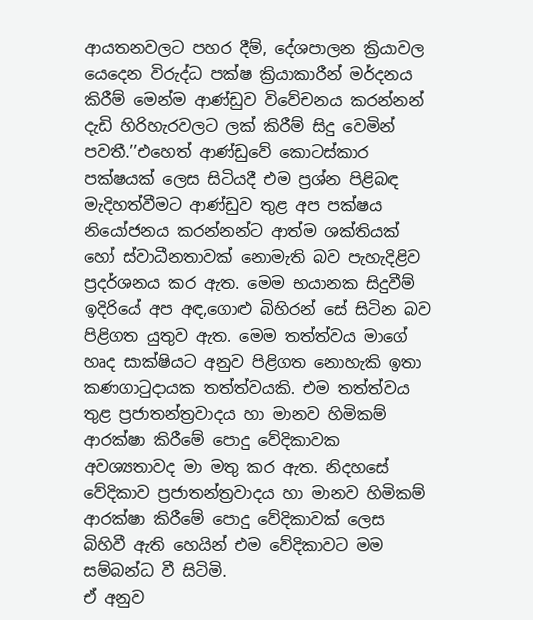ආයතනවලට පහර දීම්, දේශපාලන ක්‍රියාවල යෙදෙන විරුද්ධ පක්ෂ ක්‍රියාකාරීන් මර්දනය කිරීම් මෙන්ම ආණ්ඩුව විවේචනය කරන්නන් දැඩි හිරිහැරවලට ලක් කිරීම් සිදු වෙමින් පවතී.’’එහෙත් ආණ්ඩුවේ කොටස්කාර පක්ෂයක් ලෙස සිටියදී එම ප්‍රශ්න පිළිබඳ මැදිහත්වීමට ආණ්ඩුව තුළ අප පක්ෂය නියෝජනය කරන්නන්ට ආත්ම ශක්තියක් හෝ ස්වාධීනතාවක් නොමැති බව පැහැදිළිව ප්‍රදර්ශනය කර ඇත. මෙම භයානක සිදුවීම් ඉදිරියේ අප අඳ,ගොළු බිහිරන් සේ සිටින බව පිළිගත යුතුව ඇත. මෙම තත්ත්වය මාගේ හෘද සාක්ෂියට අනුව පිළිගත නොහැකි ඉතා කණගාටුදායක තත්ත්වයකි. එම තත්ත්වය තුළ ප්‍රජාතන්ත්‍රවාදය හා මානව හිමිකම් ආරක්ෂා කිරීමේ පොදු වේදිකාවක අවශ්‍යතාවද මා මතු කර ඇත. නිදහසේ වේදිකාව ප්‍රජාතන්ත්‍රවාදය හා මානව හිමිකම් ආරක්ෂා කිරීමේ පොදු වේදිකාවක් ලෙස බිහිවී ඇති හෙයින් එම වේදිකාවට මම සම්බන්ධ වී සිටිමි.
ඒ අනුව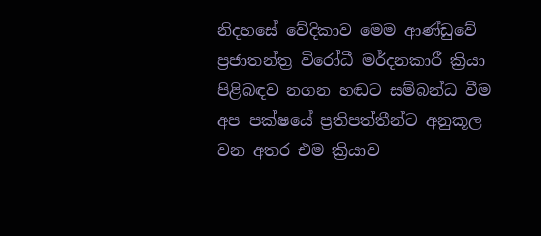නිදහසේ වේදිකාව මෙම ආණ්ඩුවේ ප්‍රජාතන්ත්‍ර විරෝධී මර්දනකාරී ක්‍රියා පිළිබඳව නගන හඬට සම්බන්ධ වීම අප පක්ෂයේ ප්‍රතිපත්තීන්ට අනුකූල වන අතර එම ක්‍රියාව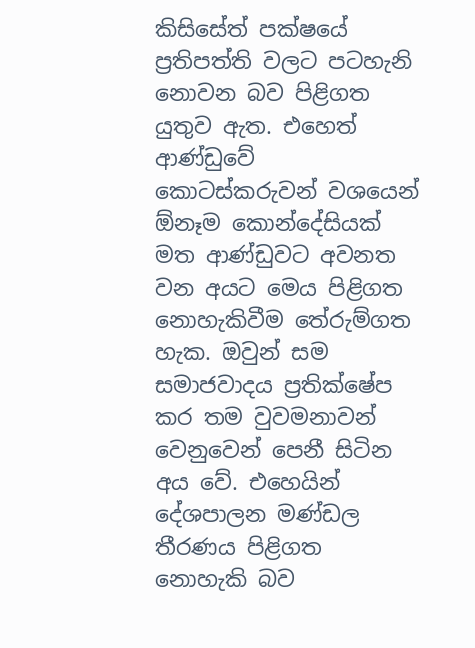කිසිසේත් පක්ෂයේ ප්‍රතිපත්ති වලට පටහැනි නොවන බව පිළිගත යුතුව ඇත. එහෙත් ආණ්ඩුවේ කොටස්කරුවන් වශයෙන් ඕනෑම කොන්දේසියක් මත ආණ්ඩුවට අවනත වන අයට මෙය පිළිගත නොහැකිවීම තේරුම්ගත හැක. ඔවුන් සම සමාජවාදය ප්‍රතික්ෂේප කර තම වුවමනාවන් වෙනුවෙන් පෙනී සිටින අය වේ. එහෙයින් දේශපාලන මණ්ඩල තීරණය පිළිගත නොහැකි බව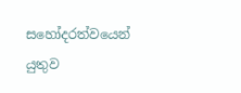සහෝදරත්වයෙන් යුතුව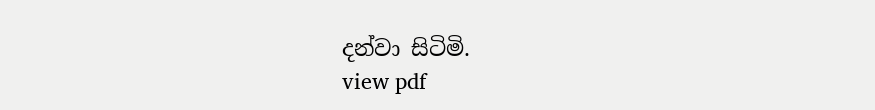දන්වා සිටිමි.
view pdf